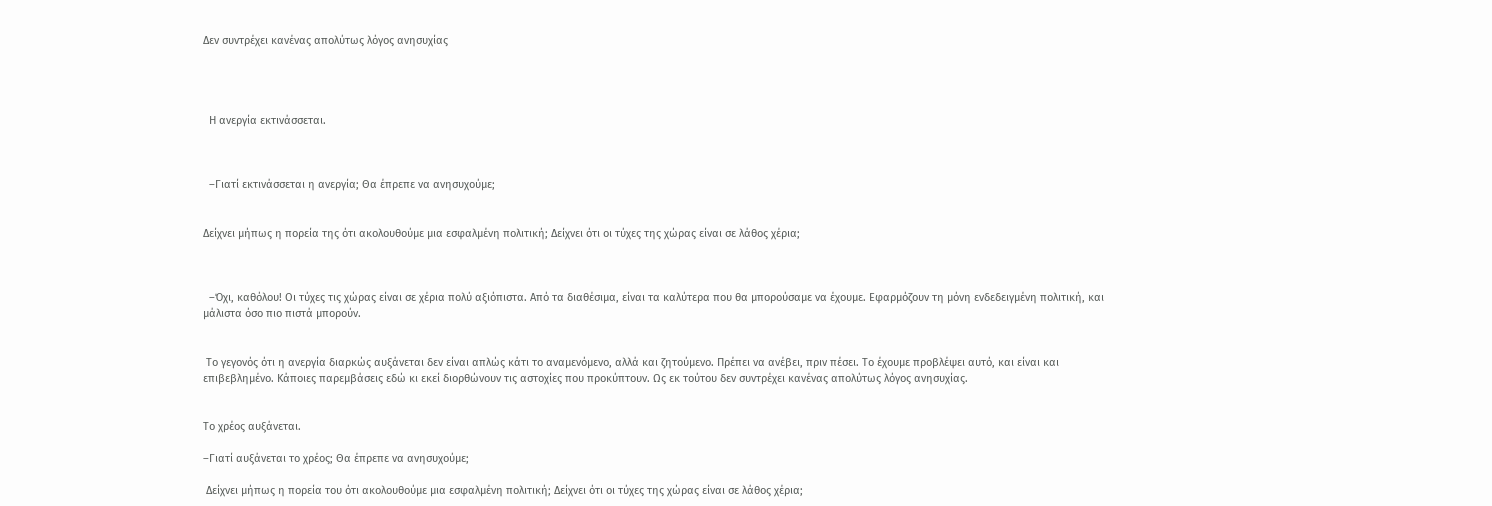Δεν συντρέχει κανένας απολύτως λόγος ανησυχίας




  Η ανεργία εκτινάσσεται.



  –Γιατί εκτινάσσεται η ανεργία; Θα έπρεπε να ανησυχούμε;


Δείχνει μήπως η πορεία της ότι ακολουθούμε μια εσφαλμένη πολιτική; Δείχνει ότι οι τύχες της χώρας είναι σε λάθος χέρια;



  –Όχι, καθόλου! Οι τύχες τις χώρας είναι σε χέρια πολύ αξιόπιστα. Από τα διαθέσιμα, είναι τα καλύτερα που θα μπορούσαμε να έχουμε. Εφαρμόζουν τη μόνη ενδεδειγμένη πολιτική, και μάλιστα όσο πιο πιστά μπορούν.


 Το γεγονός ότι η ανεργία διαρκώς αυξάνεται δεν είναι απλώς κάτι το αναμενόμενο, αλλά και ζητούμενο. Πρέπει να ανέβει, πριν πέσει. Το έχουμε προβλέψει αυτό, και είναι και επιβεβλημένο. Κάποιες παρεμβάσεις εδώ κι εκεί διορθώνουν τις αστοχίες που προκύπτουν. Ως εκ τούτου δεν συντρέχει κανένας απολύτως λόγος ανησυχίας.


Το χρέος αυξάνεται.

–Γιατί αυξάνεται το χρέος; Θα έπρεπε να ανησυχούμε;

 Δείχνει μήπως η πορεία του ότι ακολουθούμε μια εσφαλμένη πολιτική; Δείχνει ότι οι τύχες της χώρας είναι σε λάθος χέρια;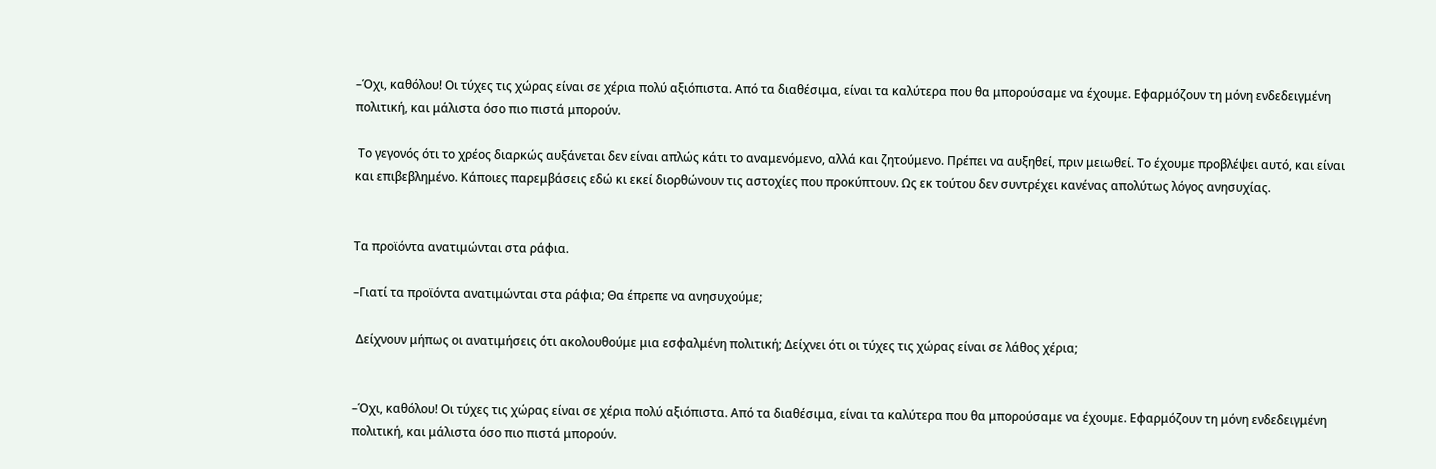–Όχι, καθόλου! Οι τύχες τις χώρας είναι σε χέρια πολύ αξιόπιστα. Από τα διαθέσιμα, είναι τα καλύτερα που θα μπορούσαμε να έχουμε. Εφαρμόζουν τη μόνη ενδεδειγμένη πολιτική, και μάλιστα όσο πιο πιστά μπορούν.

 Το γεγονός ότι το χρέος διαρκώς αυξάνεται δεν είναι απλώς κάτι το αναμενόμενο, αλλά και ζητούμενο. Πρέπει να αυξηθεί, πριν μειωθεί. Το έχουμε προβλέψει αυτό, και είναι και επιβεβλημένο. Κάποιες παρεμβάσεις εδώ κι εκεί διορθώνουν τις αστοχίες που προκύπτουν. Ως εκ τούτου δεν συντρέχει κανένας απολύτως λόγος ανησυχίας.


Τα προϊόντα ανατιμώνται στα ράφια.

–Γιατί τα προϊόντα ανατιμώνται στα ράφια; Θα έπρεπε να ανησυχούμε;

 Δείχνουν μήπως οι ανατιμήσεις ότι ακολουθούμε μια εσφαλμένη πολιτική; Δείχνει ότι οι τύχες τις χώρας είναι σε λάθος χέρια;


–Όχι, καθόλου! Οι τύχες τις χώρας είναι σε χέρια πολύ αξιόπιστα. Από τα διαθέσιμα, είναι τα καλύτερα που θα μπορούσαμε να έχουμε. Εφαρμόζουν τη μόνη ενδεδειγμένη πολιτική, και μάλιστα όσο πιο πιστά μπορούν.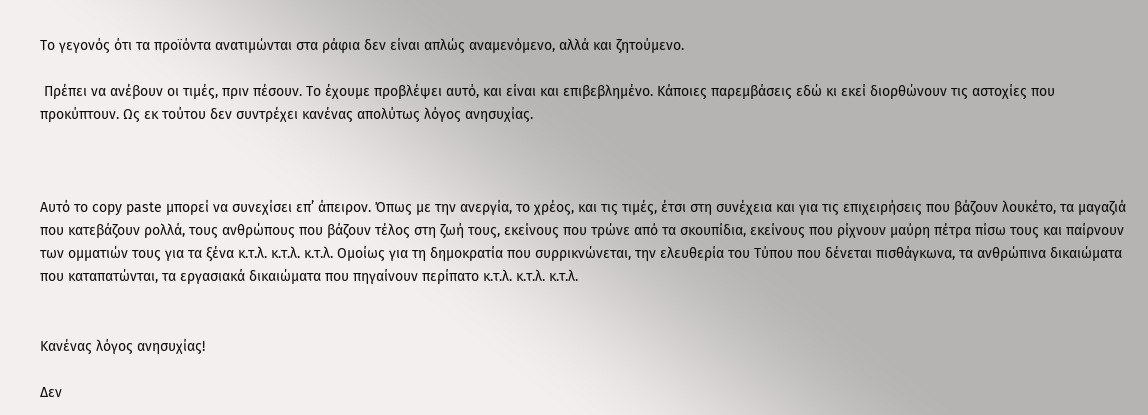Το γεγονός ότι τα προϊόντα ανατιμώνται στα ράφια δεν είναι απλώς αναμενόμενο, αλλά και ζητούμενο.

 Πρέπει να ανέβουν οι τιμές, πριν πέσουν. Το έχουμε προβλέψει αυτό, και είναι και επιβεβλημένο. Κάποιες παρεμβάσεις εδώ κι εκεί διορθώνουν τις αστοχίες που προκύπτουν. Ως εκ τούτου δεν συντρέχει κανένας απολύτως λόγος ανησυχίας.



Αυτό το copy paste μπορεί να συνεχίσει επ’ άπειρον. Όπως με την ανεργία, το χρέος, και τις τιμές, έτσι στη συνέχεια και για τις επιχειρήσεις που βάζουν λουκέτο, τα μαγαζιά που κατεβάζουν ρολλά, τους ανθρώπους που βάζουν τέλος στη ζωή τους, εκείνους που τρώνε από τα σκουπίδια, εκείνους που ρίχνουν μαύρη πέτρα πίσω τους και παίρνουν των ομματιών τους για τα ξένα κ.τ.λ. κ.τ.λ. κ.τ.λ. Ομοίως για τη δημοκρατία που συρρικνώνεται, την ελευθερία του Τύπου που δένεται πισθάγκωνα, τα ανθρώπινα δικαιώματα που καταπατώνται, τα εργασιακά δικαιώματα που πηγαίνουν περίπατο κ.τ.λ. κ.τ.λ. κ.τ.λ.


Κανένας λόγος ανησυχίας!

Δεν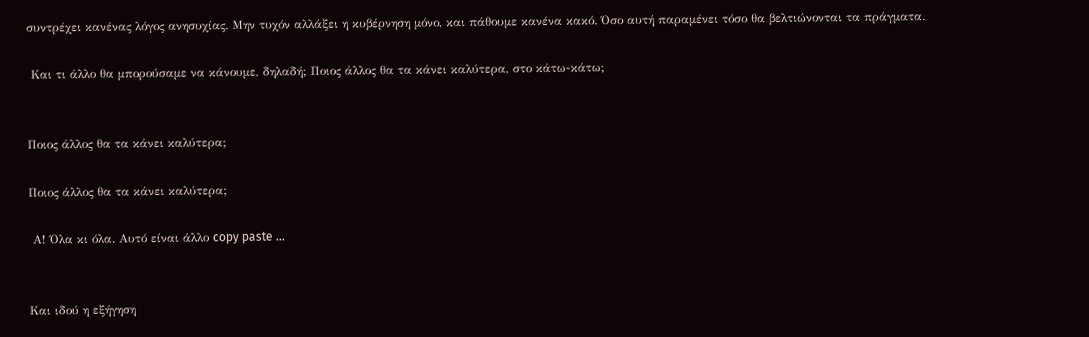συντρέχει κανένας λόγος ανησυχίας. Μην τυχόν αλλάξει η κυβέρνηση μόνο, και πάθουμε κανένα κακό. Όσο αυτή παραμένει τόσο θα βελτιώνονται τα πράγματα.

 Και τι άλλο θα μπορούσαμε να κάνουμε, δηλαδή; Ποιος άλλος θα τα κάνει καλύτερα, στο κάτω-κάτω;


Ποιος άλλος θα τα κάνει καλύτερα;

Ποιος άλλος θα τα κάνει καλύτερα;

 Α! Όλα κι όλα. Αυτό είναι άλλο copy paste …


Και ιδού η εξήγηση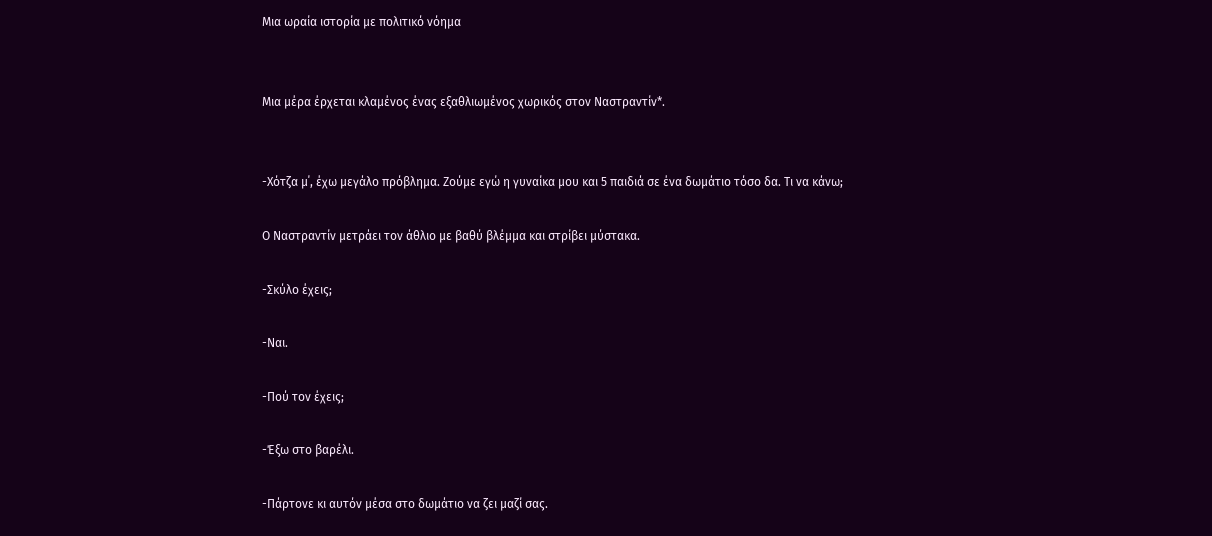Μια ωραία ιστορία με πολιτικό νόημα


Μια μέρα έρχεται κλαμένος ένας εξαθλιωμένος χωρικός στον Ναστραντίν*.


-Χότζα μ΄, έχω μεγάλο πρόβλημα. Ζούμε εγώ η γυναίκα μου και 5 παιδιά σε ένα δωμάτιο τόσο δα. Τι να κάνω;

Ο Ναστραντίν μετράει τον άθλιο με βαθύ βλέμμα και στρίβει μύστακα.

-Σκύλο έχεις;

-Ναι.

-Πού τον έχεις;

-Έξω στο βαρέλι.

-Πάρτονε κι αυτόν μέσα στο δωμάτιο να ζει μαζί σας.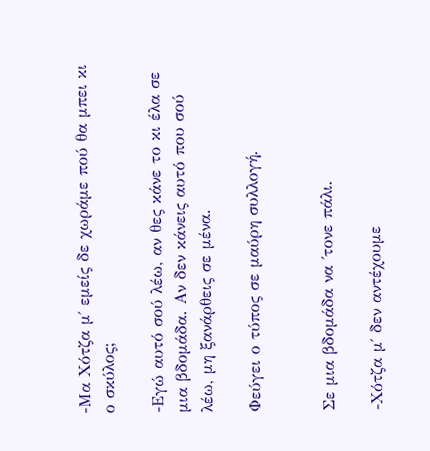-Μα Χότζα μ΄ εμείς δε χωράμε πού θα μπει κι ο σκύλος;

-Εγώ αυτό σού λέω, αν θες κάνε το κι έλα σε μια βδομάδα. Αν δεν κάνεις αυτό που σού λέω, μη ξανάρθεις σε μένα.

Φεύγει ο τύπος σε μαύρη συλλογή.


Σε μια βδομάδα να ΄τονε πάλι.

-Χότζα μ΄ δεν αντέχουμε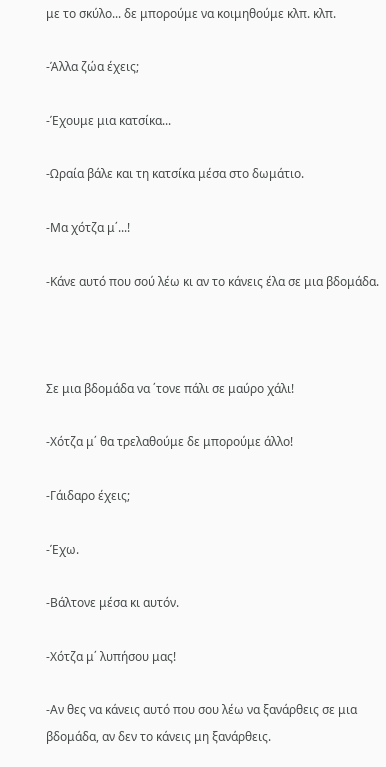με το σκύλο... δε μπορούμε να κοιμηθούμε κλπ. κλπ.

-Άλλα ζώα έχεις;

-Έχουμε μια κατσίκα...

-Ωραία βάλε και τη κατσίκα μέσα στο δωμάτιο.

-Μα χότζα μ΄...!

-Κάνε αυτό που σού λέω κι αν το κάνεις έλα σε μια βδομάδα.



Σε μια βδομάδα να ΄τονε πάλι σε μαύρο χάλι!

-Χότζα μ΄ θα τρελαθούμε δε μπορούμε άλλο!

-Γάιδαρο έχεις;

-Έχω.

-Βάλτονε μέσα κι αυτόν.

-Χότζα μ΄ λυπήσου μας!

-Αν θες να κάνεις αυτό που σου λέω να ξανάρθεις σε μια βδομάδα, αν δεν το κάνεις μη ξανάρθεις.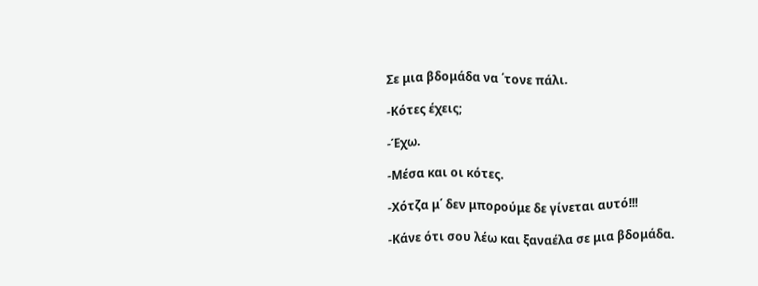Σε μια βδομάδα να ΄τονε πάλι.

-Κότες έχεις;

-Έχω.

-Μέσα και οι κότες.

-Χότζα μ΄ δεν μπορούμε δε γίνεται αυτό!!!

-Κάνε ότι σου λέω και ξαναέλα σε μια βδομάδα.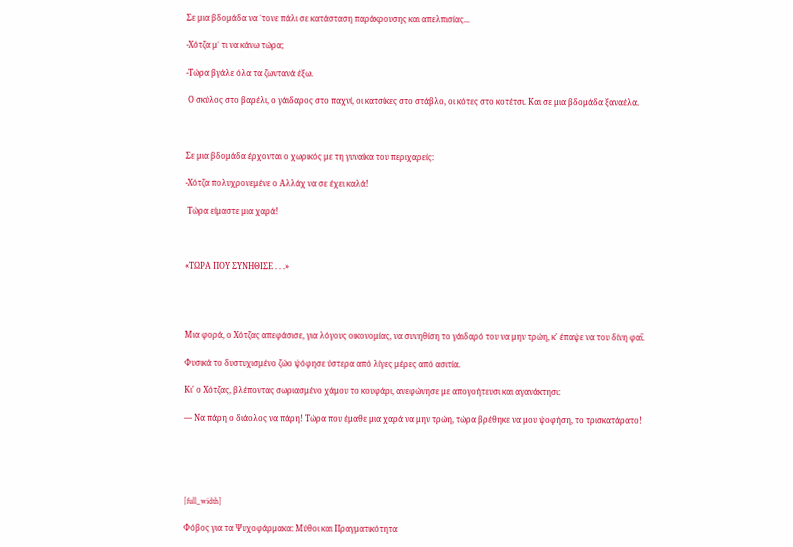Σε μια βδομάδα να ΄τονε πάλι σε κατάσταση παράκρουσης και απελπισίας...

-Χότζα μ΄ τι να κάνω τώρα;

-Τώρα βγάλε όλα τα ζωντανά έξω.

 Ο σκύλος στο βαρέλι, ο γάιδαρος στο παχνί, οι κατσίκες στο στάβλο, οι κότες στο κοτέτσι. Και σε μια βδομάδα ξαναέλα.



Σε μια βδομάδα έρχονται ο χωρικός με τη γυναίκα του περιχαρείς:

-Χότζα πολυχρονεμένε ο Αλλάχ να σε έχει καλά!

 Τώρα είμαστε μια χαρά!



«ΤΩΡΑ ΠΟΥ ΣΥΝΗΘΙΣΕ . . .»




Μια φορά, ο Χότζας απεφάσισε, για λόγους οικονομίας, να συνηθίση το γάιδαρό του να μην τρώη, κ' έπαψε να του δίνη φαΐ.

Φυσικά το δυστυχισμένο ζώο ψόφησε ύστερα από λίγες μέρες από ασιτία.

Κι' ο Χότζας, βλέποντας σωριασμένο χάμου το κουφάρι, ανεφώνησε με απογοήτευσι και αγανάκτησι:

— Να πάρη ο διάολος να πάρη! Τώρα που έμαθε μια χαρά να μην τρώη, τώρα βρέθηκε να μου ψοφήση, το τρισκατάρατο!





[full_width]

Φόβος για τα Ψυχοφάρμακα: Μύθοι και Πραγματικότητα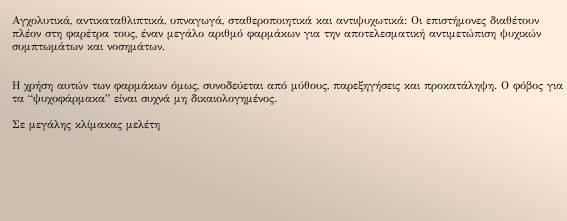Αγχολυτικά, αντικαταθλιπτικά, υπναγωγά, σταθεροποιητικά και αντιψυχωτικά: Οι επιστήμονες διαθέτουν πλέον στη φαρέτρα τους, έναν μεγάλο αριθμό φαρμάκων για την αποτελεσματική αντιμετώπιση ψυχικών συμπτωμάτων και νοσημάτων.


Η χρήση αυτών των φαρμάκων όμως, συνοδεύεται από μύθους, παρεξηγήσεις και προκατάληψη. Ο φόβος για τα “ψυχοφάρμακα” είναι συχνά μη δικαιολογημένος.

Σε μεγάλης κλίμακας μελέτη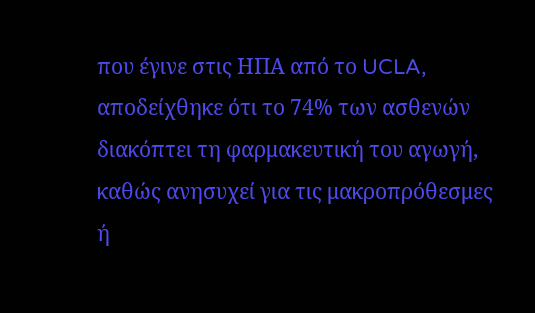που έγινε στις ΗΠΑ από το UCLA, αποδείχθηκε ότι το 74% των ασθενών διακόπτει τη φαρμακευτική του αγωγή, καθώς ανησυχεί για τις μακροπρόθεσμες ή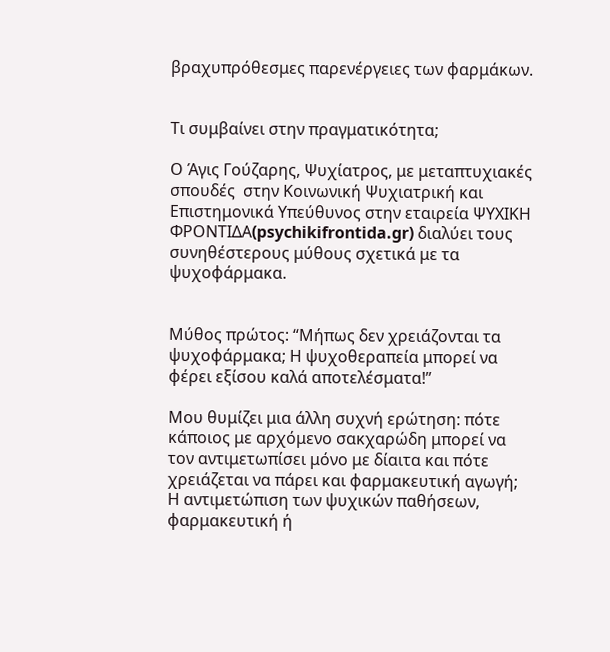βραχυπρόθεσμες παρενέργειες των φαρμάκων.


Τι συμβαίνει στην πραγματικότητα;

Ο Άγις Γούζαρης, Ψυχίατρος, με μεταπτυχιακές σπουδές  στην Κοινωνική Ψυχιατρική και Επιστημονικά Υπεύθυνος στην εταιρεία ΨΥΧΙΚΗ ΦΡΟΝΤΙΔΑ(psychikifrontida.gr) διαλύει τους συνηθέστερους μύθους σχετικά με τα ψυχοφάρμακα.


Μύθος πρώτος: “Μήπως δεν χρειάζονται τα ψυχοφάρμακα; Η ψυχοθεραπεία μπορεί να φέρει εξίσου καλά αποτελέσματα!”

Μου θυμίζει μια άλλη συχνή ερώτηση: πότε κάποιος με αρχόμενο σακχαρώδη μπορεί να τον αντιμετωπίσει μόνο με δίαιτα και πότε χρειάζεται να πάρει και φαρμακευτική αγωγή; Η αντιμετώπιση των ψυχικών παθήσεων, φαρμακευτική ή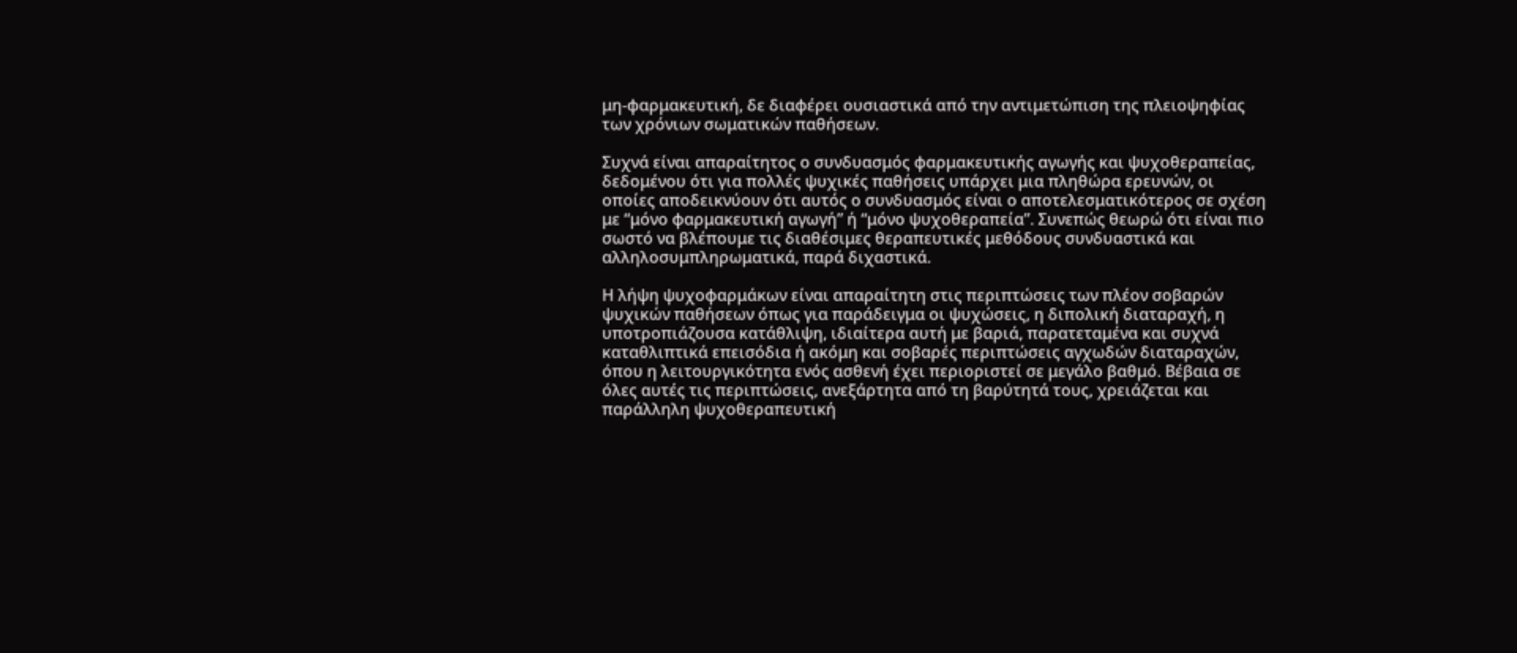μη-φαρμακευτική, δε διαφέρει ουσιαστικά από την αντιμετώπιση της πλειοψηφίας των χρόνιων σωματικών παθήσεων.

Συχνά είναι απαραίτητος ο συνδυασμός φαρμακευτικής αγωγής και ψυχοθεραπείας, δεδομένου ότι για πολλές ψυχικές παθήσεις υπάρχει μια πληθώρα ερευνών, οι οποίες αποδεικνύουν ότι αυτός ο συνδυασμός είναι ο αποτελεσματικότερος σε σχέση με “μόνο φαρμακευτική αγωγή” ή “μόνο ψυχοθεραπεία”. Συνεπώς θεωρώ ότι είναι πιο σωστό να βλέπουμε τις διαθέσιμες θεραπευτικές μεθόδους συνδυαστικά και αλληλοσυμπληρωματικά, παρά διχαστικά.

Η λήψη ψυχοφαρμάκων είναι απαραίτητη στις περιπτώσεις των πλέον σοβαρών ψυχικών παθήσεων όπως για παράδειγμα οι ψυχώσεις, η διπολική διαταραχή, η υποτροπιάζουσα κατάθλιψη, ιδιαίτερα αυτή με βαριά, παρατεταμένα και συχνά καταθλιπτικά επεισόδια ή ακόμη και σοβαρές περιπτώσεις αγχωδών διαταραχών, όπου η λειτουργικότητα ενός ασθενή έχει περιοριστεί σε μεγάλο βαθμό. Βέβαια σε όλες αυτές τις περιπτώσεις, ανεξάρτητα από τη βαρύτητά τους, χρειάζεται και παράλληλη ψυχοθεραπευτική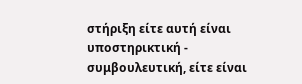στήριξη είτε αυτή είναι υποστηρικτική - συμβουλευτική, είτε είναι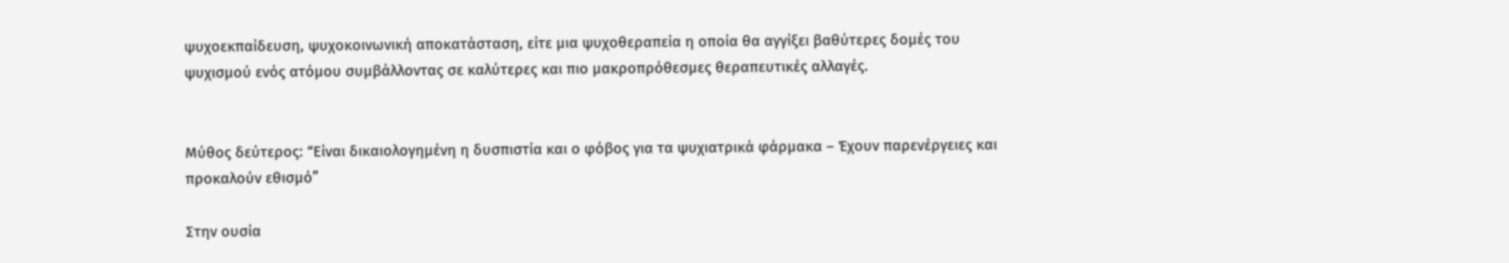ψυχοεκπαίδευση, ψυχοκοινωνική αποκατάσταση, είτε μια ψυχοθεραπεία η οποία θα αγγίξει βαθύτερες δομές του ψυχισμού ενός ατόμου συμβάλλοντας σε καλύτερες και πιο μακροπρόθεσμες θεραπευτικές αλλαγές.


Μύθος δεύτερος: “Είναι δικαιολογημένη η δυσπιστία και ο φόβος για τα ψυχιατρικά φάρμακα – Έχουν παρενέργειες και προκαλούν εθισμό”

Στην ουσία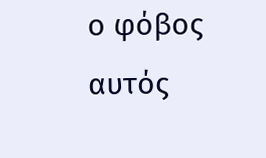ο φόβος αυτός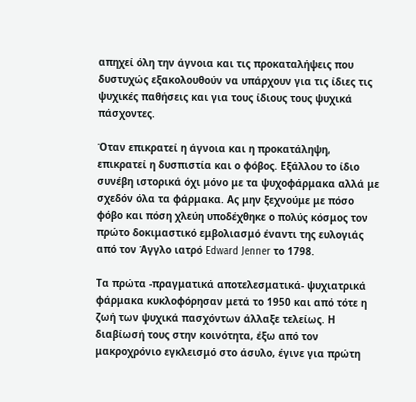απηχεί όλη την άγνοια και τις προκαταλήψεις που δυστυχώς εξακολουθούν να υπάρχουν για τις ίδιες τις ψυχικές παθήσεις και για τους ίδιους τους ψυχικά πάσχοντες.

Όταν επικρατεί η άγνοια και η προκατάληψη, επικρατεί η δυσπιστία και ο φόβος. Εξάλλου το ίδιο συνέβη ιστορικά όχι μόνο με τα ψυχοφάρμακα αλλά με σχεδόν όλα τα φάρμακα. Ας μην ξεχνούμε με πόσο φόβο και πόση χλεύη υποδέχθηκε ο πολύς κόσμος τον πρώτο δοκιμαστικό εμβολιασμό έναντι της ευλογιάς από τον Άγγλο ιατρό Edward Jenner το 1798.

Τα πρώτα -πραγματικά αποτελεσματικά- ψυχιατρικά φάρμακα κυκλοφόρησαν μετά το 1950 και από τότε η ζωή των ψυχικά πασχόντων άλλαξε τελείως. Η διαβίωσή τους στην κοινότητα, έξω από τον μακροχρόνιο εγκλεισμό στο άσυλο, έγινε για πρώτη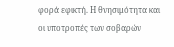φορά εφικτή. Η θνησιμότητα και οι υποτροπές των σοβαρών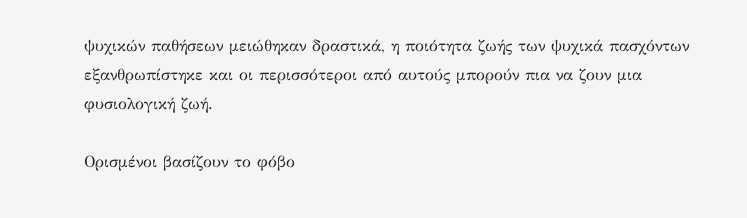ψυχικών παθήσεων μειώθηκαν δραστικά, η ποιότητα ζωής των ψυχικά πασχόντων εξανθρωπίστηκε και οι περισσότεροι από αυτούς μπορούν πια να ζουν μια φυσιολογική ζωή.

Ορισμένοι βασίζουν το φόβο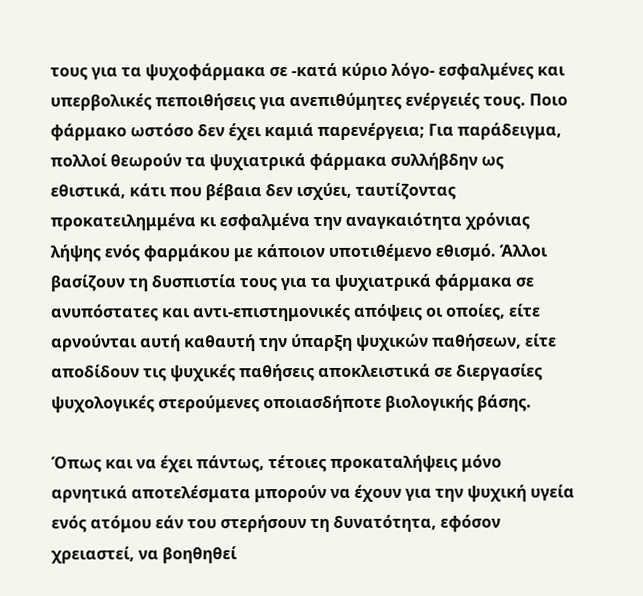τους για τα ψυχοφάρμακα σε -κατά κύριο λόγο- εσφαλμένες και υπερβολικές πεποιθήσεις για ανεπιθύμητες ενέργειές τους. Ποιο φάρμακο ωστόσο δεν έχει καμιά παρενέργεια; Για παράδειγμα, πολλοί θεωρούν τα ψυχιατρικά φάρμακα συλλήβδην ως εθιστικά, κάτι που βέβαια δεν ισχύει, ταυτίζοντας προκατειλημμένα κι εσφαλμένα την αναγκαιότητα χρόνιας λήψης ενός φαρμάκου με κάποιον υποτιθέμενο εθισμό. Άλλοι βασίζουν τη δυσπιστία τους για τα ψυχιατρικά φάρμακα σε ανυπόστατες και αντι-επιστημονικές απόψεις οι οποίες, είτε αρνούνται αυτή καθαυτή την ύπαρξη ψυχικών παθήσεων, είτε αποδίδουν τις ψυχικές παθήσεις αποκλειστικά σε διεργασίες ψυχολογικές στερούμενες οποιασδήποτε βιολογικής βάσης.

Όπως και να έχει πάντως, τέτοιες προκαταλήψεις μόνο αρνητικά αποτελέσματα μπορούν να έχουν για την ψυχική υγεία ενός ατόμου εάν του στερήσουν τη δυνατότητα, εφόσον χρειαστεί, να βοηθηθεί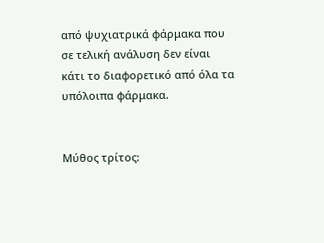από ψυχιατρικά φάρμακα που σε τελική ανάλυση δεν είναι κάτι το διαφορετικό από όλα τα υπόλοιπα φάρμακα.


Μύθος τρίτος: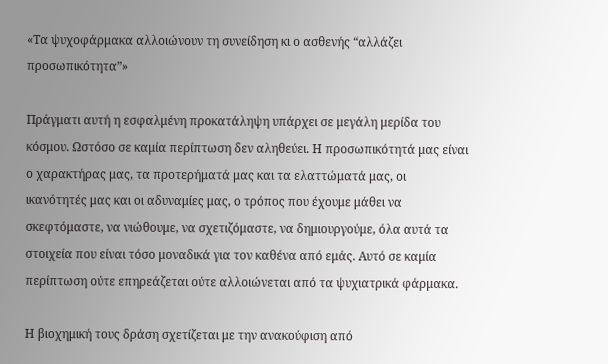«Τα ψυχοφάρμακα αλλοιώνουν τη συνείδηση κι ο ασθενής “αλλάζει προσωπικότητα”»

Πράγματι αυτή η εσφαλμένη προκατάληψη υπάρχει σε μεγάλη μερίδα του κόσμου. Ωστόσο σε καμία περίπτωση δεν αληθεύει. Η προσωπικότητά μας είναι ο χαρακτήρας μας, τα προτερήματά μας και τα ελαττώματά μας, οι ικανότητές μας και οι αδυναμίες μας, ο τρόπος που έχουμε μάθει να σκεφτόμαστε, να νιώθουμε, να σχετιζόμαστε, να δημιουργούμε, όλα αυτά τα στοιχεία που είναι τόσο μοναδικά για τον καθένα από εμάς. Αυτό σε καμία περίπτωση ούτε επηρεάζεται ούτε αλλοιώνεται από τα ψυχιατρικά φάρμακα.

Η βιοχημική τους δράση σχετίζεται με την ανακούφιση από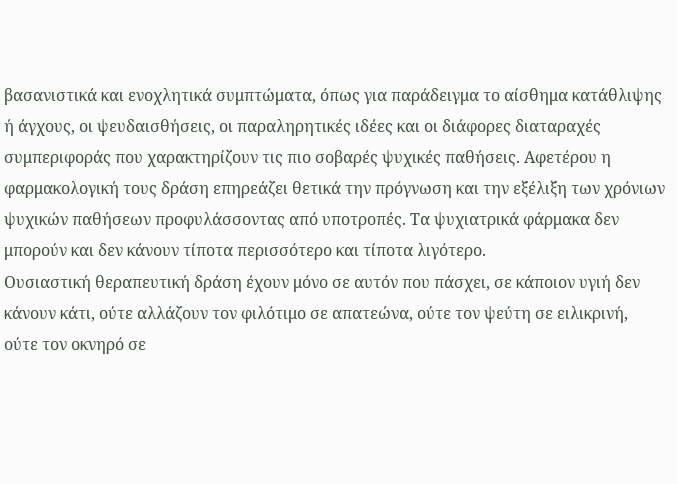βασανιστικά και ενοχλητικά συμπτώματα, όπως για παράδειγμα το αίσθημα κατάθλιψης ή άγχους, οι ψευδαισθήσεις, οι παραληρητικές ιδέες και οι διάφορες διαταραχές συμπεριφοράς που χαρακτηρίζουν τις πιο σοβαρές ψυχικές παθήσεις. Αφετέρου η φαρμακολογική τους δράση επηρεάζει θετικά την πρόγνωση και την εξέλιξη των χρόνιων ψυχικών παθήσεων προφυλάσσοντας από υποτροπές. Τα ψυχιατρικά φάρμακα δεν μπορούν και δεν κάνουν τίποτα περισσότερο και τίποτα λιγότερο.
Ουσιαστική θεραπευτική δράση έχουν μόνο σε αυτόν που πάσχει, σε κάποιον υγιή δεν κάνουν κάτι, ούτε αλλάζουν τον φιλότιμο σε απατεώνα, ούτε τον ψεύτη σε ειλικρινή, ούτε τον οκνηρό σε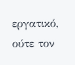εργατικό, ούτε τον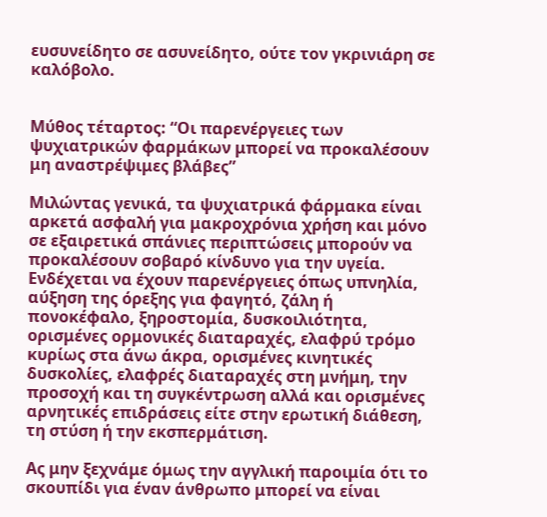ευσυνείδητο σε ασυνείδητο, ούτε τον γκρινιάρη σε καλόβολο.


Μύθος τέταρτος: “Οι παρενέργειες των ψυχιατρικών φαρμάκων μπορεί να προκαλέσουν μη αναστρέψιμες βλάβες”

Μιλώντας γενικά, τα ψυχιατρικά φάρμακα είναι αρκετά ασφαλή για μακροχρόνια χρήση και μόνο σε εξαιρετικά σπάνιες περιπτώσεις μπορούν να προκαλέσουν σοβαρό κίνδυνο για την υγεία.  Ενδέχεται να έχουν παρενέργειες όπως υπνηλία, αύξηση της όρεξης για φαγητό, ζάλη ή πονοκέφαλο, ξηροστομία, δυσκοιλιότητα, ορισμένες ορμονικές διαταραχές, ελαφρύ τρόμο κυρίως στα άνω άκρα, ορισμένες κινητικές δυσκολίες, ελαφρές διαταραχές στη μνήμη, την προσοχή και τη συγκέντρωση αλλά και ορισμένες αρνητικές επιδράσεις είτε στην ερωτική διάθεση, τη στύση ή την εκσπερμάτιση.

Ας μην ξεχνάμε όμως την αγγλική παροιμία ότι το σκουπίδι για έναν άνθρωπο μπορεί να είναι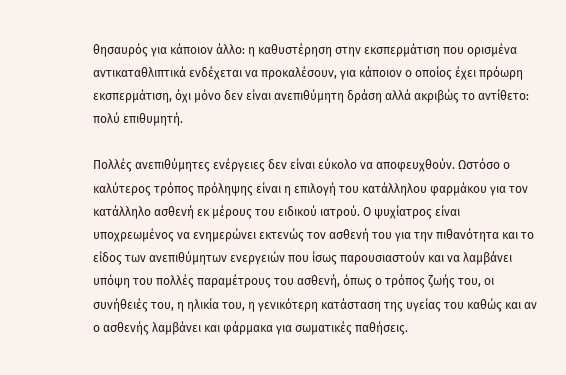θησαυρός για κάποιον άλλο: η καθυστέρηση στην εκσπερμάτιση που ορισμένα αντικαταθλιπτικά ενδέχεται να προκαλέσουν, για κάποιον ο οποίος έχει πρόωρη εκσπερμάτιση, όχι μόνο δεν είναι ανεπιθύμητη δράση αλλά ακριβώς το αντίθετο: πολύ επιθυμητή.

Πολλές ανεπιθύμητες ενέργειες δεν είναι εύκολο να αποφευχθούν. Ωστόσο ο καλύτερος τρόπος πρόληψης είναι η επιλογή του κατάλληλου φαρμάκου για τον κατάλληλο ασθενή εκ μέρους του ειδικού ιατρού. Ο ψυχίατρος είναι υποχρεωμένος να ενημερώνει εκτενώς τον ασθενή του για την πιθανότητα και το είδος των ανεπιθύμητων ενεργειών που ίσως παρουσιαστούν και να λαμβάνει υπόψη του πολλές παραμέτρους του ασθενή, όπως ο τρόπος ζωής του, οι συνήθειές του, η ηλικία του, η γενικότερη κατάσταση της υγείας του καθώς και αν ο ασθενής λαμβάνει και φάρμακα για σωματικές παθήσεις.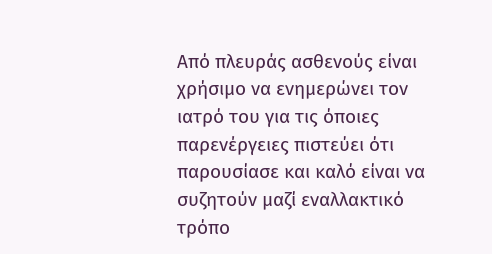Από πλευράς ασθενούς είναι χρήσιμο να ενημερώνει τον ιατρό του για τις όποιες παρενέργειες πιστεύει ότι παρουσίασε και καλό είναι να συζητούν μαζί εναλλακτικό τρόπο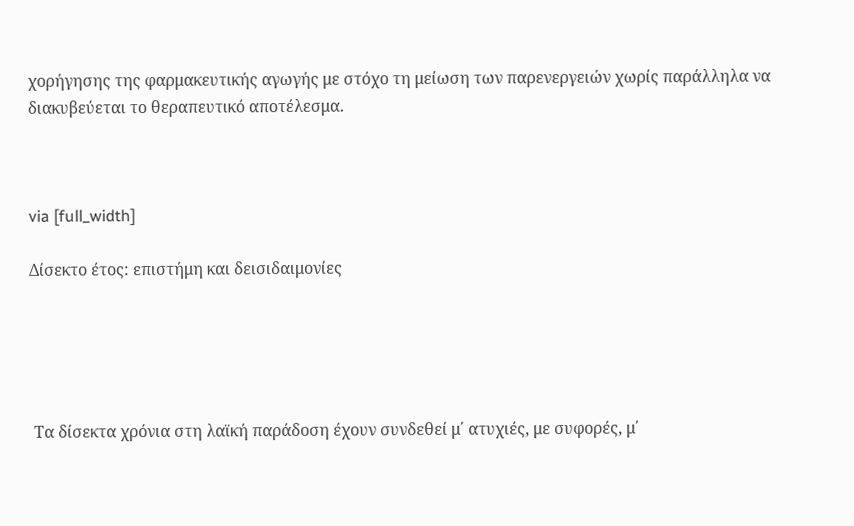χορήγησης της φαρμακευτικής αγωγής με στόχο τη μείωση των παρενεργειών χωρίς παράλληλα να διακυβεύεται το θεραπευτικό αποτέλεσμα.



via [full_width]

Δίσεκτο έτος: επιστήμη και δεισιδαιμονίες





 Τα δίσεκτα χρόνια στη λαϊκή παράδοση έχουν συνδεθεί μ΄ ατυχιές, με συφορές, μ΄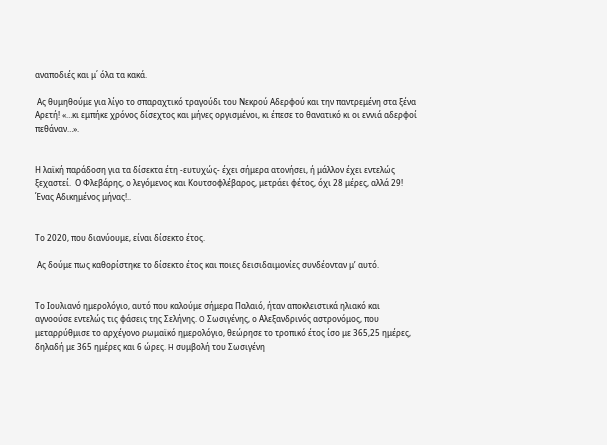αναποδιές και μ΄ όλα τα κακά.

 Ας θυμηθούμε για λίγο το σπαραχτικό τραγούδι του Νεκρού Αδερφού και την παντρεμένη στα ξένα Αρετή! «…κι εμπήκε χρόνος δίσεχτος και μήνες οργισμένοι, κι έπεσε το θανατικό κι οι εννιά αδερφοί πεθάναν…».


Η λαϊκή παράδοση για τα δίσεκτα έτη -ευτυχώς- έχει σήμερα ατονήσει, ή μάλλον έχει εντελώς ξεχαστεί.  Ο Φλεβάρης, ο λεγόμενος και Κουτσοφλέβαρος, μετράει φέτος, όχι 28 μέρες, αλλά 29!  Ένας Αδικημένος μήνας!..


Το 2020, που διανύουμε, είναι δίσεκτο έτος.

 Ας δούμε πως καθορίστηκε το δίσεκτο έτος και ποιες δεισιδαιμονίες συνδέονταν μ’ αυτό.


Tο Iουλιανό ημερολόγιο, αυτό που καλούμε σήμερα Παλαιό, ήταν αποκλειστικά ηλιακό και αγνοούσε εντελώς τις φάσεις της Σελήνης. O Σωσιγένης, ο Αλεξανδρινός αστρονόμος, που μεταρρύθμισε το αρχέγονο ρωμαϊκό ημερολόγιο, θεώρησε το τροπικό έτος ίσο με 365,25 ημέρες, δηλαδή με 365 ημέρες και 6 ώρες. H συμβολή του Σωσιγένη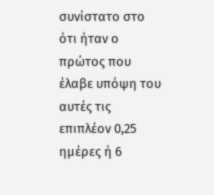συνίστατο στο ότι ήταν ο πρώτος που έλαβε υπόψη του αυτές τις επιπλέον 0,25 ημέρες ή 6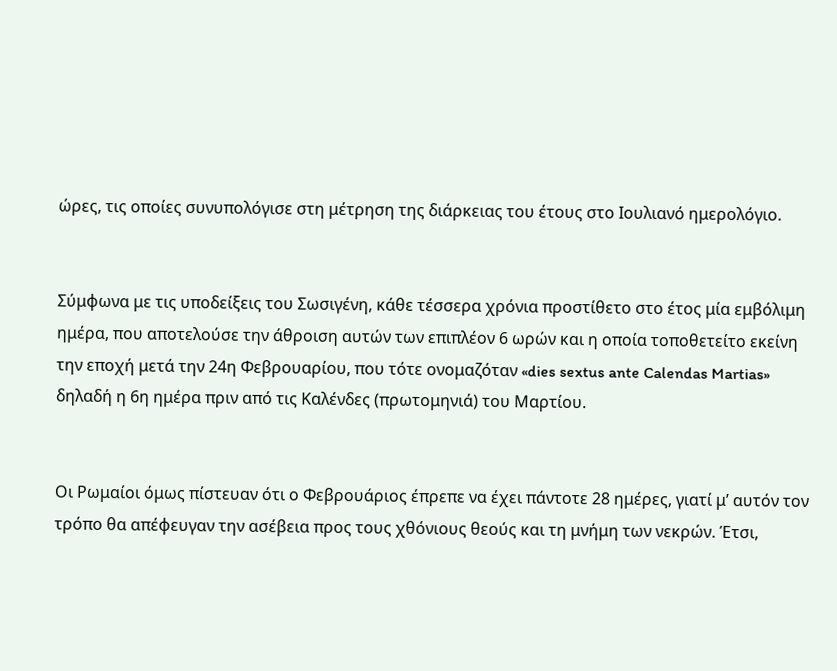ώρες, τις οποίες συνυπολόγισε στη μέτρηση της διάρκειας του έτους στο Iουλιανό ημερολόγιο.


Σύμφωνα με τις υποδείξεις του Σωσιγένη, κάθε τέσσερα χρόνια προστίθετο στο έτος μία εμβόλιμη ημέρα, που αποτελούσε την άθροιση αυτών των επιπλέον 6 ωρών και η οποία τοποθετείτο εκείνη την εποχή μετά την 24η Φεβρουαρίου, που τότε ονομαζόταν «dies sextus ante Calendas Martias» δηλαδή η 6η ημέρα πριν από τις Kαλένδες (πρωτομηνιά) του Mαρτίου.


Oι Pωμαίοι όμως πίστευαν ότι ο Φεβρουάριος έπρεπε να έχει πάντοτε 28 ημέρες, γιατί μ’ αυτόν τον τρόπο θα απέφευγαν την ασέβεια προς τους χθόνιους θεούς και τη μνήμη των νεκρών. Έτσι,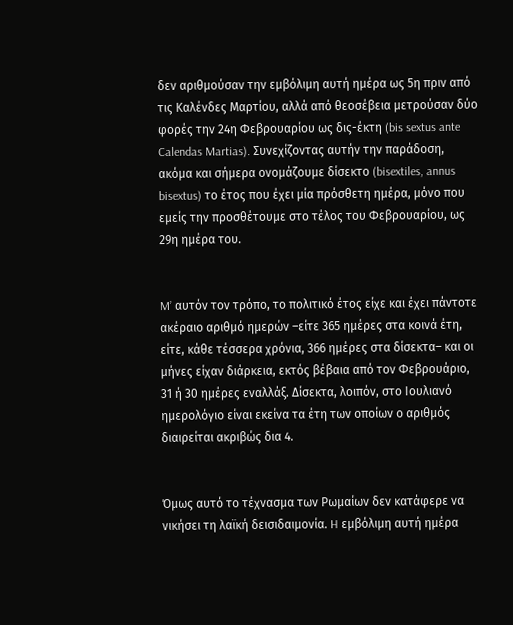δεν αριθμούσαν την εμβόλιμη αυτή ημέρα ως 5η πριν από τις Kαλένδες Mαρτίου, αλλά από θεοσέβεια μετρούσαν δύο φορές την 24η Φεβρουαρίου ως δις-έκτη (bis sextus ante Calendas Martias). Συνεχίζοντας αυτήν την παράδοση, ακόμα και σήμερα ονομάζουμε δίσεκτο (bisextiles, annus bisextus) το έτος που έχει μία πρόσθετη ημέρα, μόνο που εμείς την προσθέτουμε στο τέλος του Φεβρουαρίου, ως 29η ημέρα του.


M’ αυτόν τον τρόπο, το πολιτικό έτος είχε και έχει πάντοτε ακέραιο αριθμό ημερών –είτε 365 ημέρες στα κοινά έτη, είτε, κάθε τέσσερα χρόνια, 366 ημέρες στα δίσεκτα– και οι μήνες είχαν διάρκεια, εκτός βέβαια από τον Φεβρουάριο, 31 ή 30 ημέρες εναλλάξ. Δίσεκτα, λοιπόν, στο Iουλιανό ημερολόγιο είναι εκείνα τα έτη των οποίων ο αριθμός διαιρείται ακριβώς δια 4.


Όμως αυτό το τέχνασμα των Pωμαίων δεν κατάφερε να νικήσει τη λαϊκή δεισιδαιμονία. H εμβόλιμη αυτή ημέρα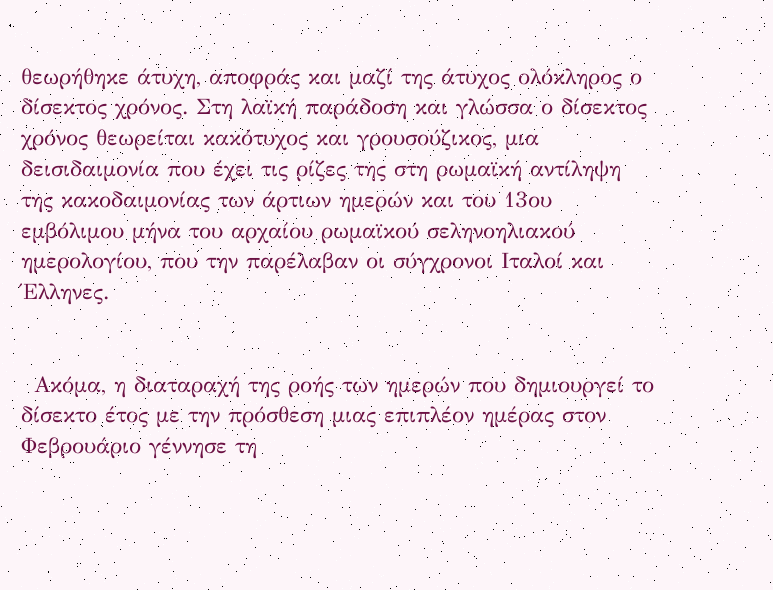θεωρήθηκε άτυχη, αποφράς και μαζί της άτυχος ολόκληρος ο δίσεκτος χρόνος. Στη λαϊκή παράδοση και γλώσσα ο δίσεκτος χρόνος θεωρείται κακότυχος και γρουσούζικος, μια δεισιδαιμονία που έχει τις ρίζες της στη ρωμαϊκή αντίληψη της κακοδαιμονίας των άρτιων ημερών και του 13ου εμβόλιμου μήνα του αρχαίου ρωμαϊκού σεληνοηλιακού ημερολογίου, που την παρέλαβαν οι σύγχρονοι Iταλοί και Έλληνες.


 Aκόμα, η διαταραχή της ροής των ημερών που δημιουργεί το δίσεκτο έτος με την πρόσθεση μιας επιπλέον ημέρας στον Φεβρουάριο γέννησε τη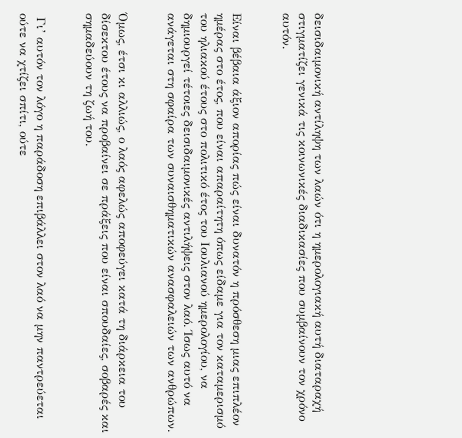δεισιδαιμονική αντίληψη των λαών ότι η ημερολογιακή αυτή διαταραχή στιγματίζει γενικά τις κοινωνικές διαδικασίες που συμβαίνουν τον χρόνο αυτόν.


Eίναι βέβαια άξιον απορίας πώς είναι δυνατόν η πρόσθεση μιας επιπλέον ημέρας στο έτος, που είναι απαραίτητη όπως είδαμε για τον καταμερισμό του ηλιακού έτους στο πολιτικό έτος του Iουλιανού ημερολογίου, να δημιουργεί τέτοιες δεισιδαιμονικές αντιλήψεις στον λαό. Ίσως αυτό να ανάγεται στη σφαίρα των συναισθηματικών ανασφαλειών των ανθρώπων.


Όμως, έτσι κι αλλιώς, ο λαός αφελώς αποφεύγει κατά τη διάρκεια του δίσεκτου έτους να προβαίνει σε πράξεις που είναι σπουδαίες, σοβαρές και σημαδεύουν τη ζωή του.


 Γι’ αυτόν τον λόγο η παράδοση επιβάλλει στον λαό να μην παντρεύεται ούτε να χτίζει σπίτι, ούτε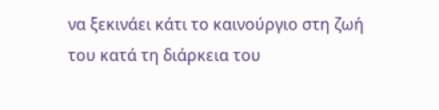να ξεκινάει κάτι το καινούργιο στη ζωή του κατά τη διάρκεια του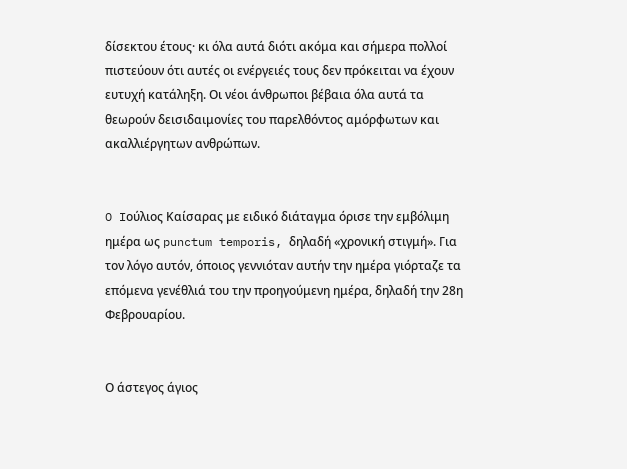δίσεκτου έτους· κι όλα αυτά διότι ακόμα και σήμερα πολλοί πιστεύουν ότι αυτές οι ενέργειές τους δεν πρόκειται να έχουν ευτυχή κατάληξη. Οι νέοι άνθρωποι βέβαια όλα αυτά τα θεωρούν δεισιδαιμονίες του παρελθόντος αμόρφωτων και ακαλλιέργητων ανθρώπων.


O Iούλιος Kαίσαρας με ειδικό διάταγμα όρισε την εμβόλιμη ημέρα ως punctum temporis, δηλαδή «χρονική στιγμή». Για τον λόγο αυτόν, όποιος γεννιόταν αυτήν την ημέρα γιόρταζε τα επόμενα γενέθλιά του την προηγούμενη ημέρα, δηλαδή την 28η Φεβρουαρίου.


Ο άστεγος άγιος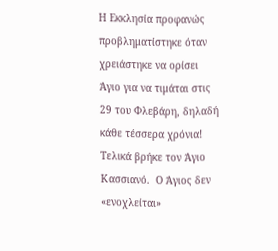Η Εκκλησία προφανώς προβληματίστηκε όταν χρειάστηκε να ορίσει Άγιο για να τιμάται στις 29 του Φλεβάρη, δηλαδή κάθε τέσσερα χρόνια!  Τελικά βρήκε τον Άγιο Κασσιανό.  Ο Άγιος δεν «ενοχλείται»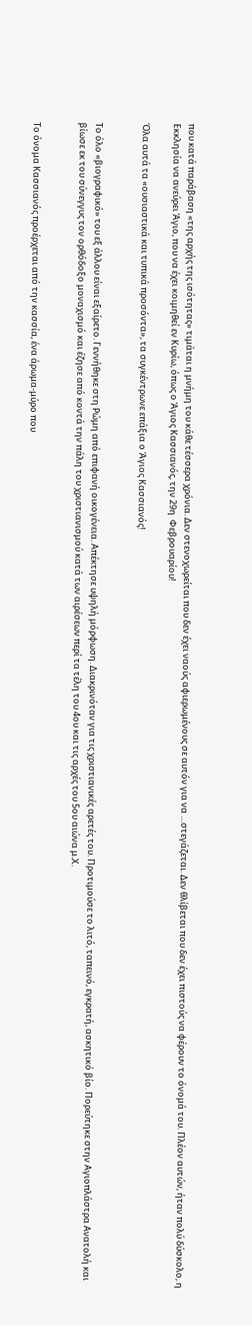που κατά παράβαση «της αρχής της ισότητας» τιμάται η μνήμη του κάθε τέσσερα χρόνια. Δεν στενοχωρείται που δεν έχει ναούς αφιερωμένους σε αυτόν για να …στεγάζεται. Δεν θλίβεται που δεν έχει πιστούς να φέρουν το όνομά του. Πλέον αυτών, ήταν πολύ δύσκολο, η Εκκλησία να ανεύρει Άγιο, που να έχει κοιμηθεί εν Κυρίω, όπως ο Άγιος Κασσιανός, την 29η  Φεβρουαρίου!

Όλα αυτά τα «ουσιαστικά και τυπικά προσόντα», τα συγκέντρωνε επάξια ο Άγιος Κασσιανός!


Το όλο «βιογραφικό» του εξ άλλου είναι εξαίρετο. Γεννήθηκε στη Ρώμη από επιφανή οικογένεια. Απέκτησε υψηλή μόρφωση. Διακρινόταν για τις χριστιανικές αρετές του. Προτιμούσε το λιτό, ταπεινό, εγκρατή, ασκητικό βίο. Πορεύτηκε στην Αγιοπλάστρα Ανατολή και βίωσε εκ του σύνεγγυς τον ορθόδοξο μοναχισμό και έζησε από κοντά την πάλη του χριστιανισμού κατά των αιρέσεων περί τα τέλη του 4ου και τις αρχές του 5ου αιώνα μ.Χ.


Το όνομα Κασσιανός προέρχεται από την κασσία, ένα άρωμα-μύρο που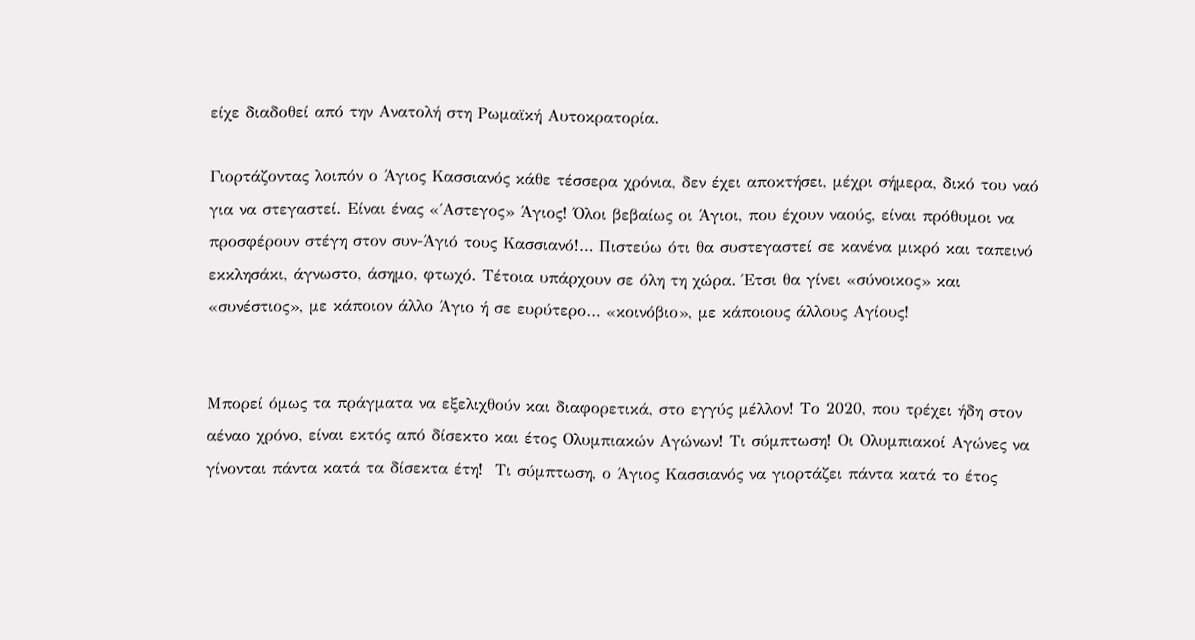είχε διαδοθεί από την Ανατολή στη Ρωμαϊκή Αυτοκρατορία.

Γιορτάζοντας λοιπόν ο Άγιος Κασσιανός κάθε τέσσερα χρόνια, δεν έχει αποκτήσει, μέχρι σήμερα, δικό του ναό για να στεγαστεί. Είναι ένας «΄Αστεγος» Άγιος! Όλοι βεβαίως οι Άγιοι, που έχουν ναούς, είναι πρόθυμοι να προσφέρουν στέγη στον συν-Άγιό τους Κασσιανό!… Πιστεύω ότι θα συστεγαστεί σε κανένα μικρό και ταπεινό εκκλησάκι, άγνωστο, άσημο, φτωχό. Τέτοια υπάρχουν σε όλη τη χώρα. Έτσι θα γίνει «σύνοικος» και «συνέστιος», με κάποιον άλλο Άγιο ή σε ευρύτερο… «κοινόβιο», με κάποιους άλλους Αγίους!


Μπορεί όμως τα πράγματα να εξελιχθούν και διαφορετικά, στο εγγύς μέλλον! Το 2020, που τρέχει ήδη στον αέναο χρόνο, είναι εκτός από δίσεκτο και έτος Ολυμπιακών Αγώνων! Τι σύμπτωση! Οι Ολυμπιακοί Αγώνες να γίνονται πάντα κατά τα δίσεκτα έτη!  Τι σύμπτωση, ο Άγιος Κασσιανός να γιορτάζει πάντα κατά το έτος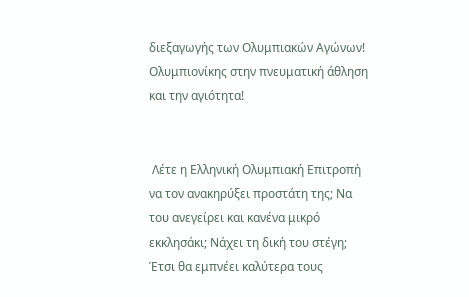διεξαγωγής των Ολυμπιακών Αγώνων! Ολυμπιονίκης στην πνευματική άθληση και την αγιότητα!


 Λέτε η Ελληνική Ολυμπιακή Επιτροπή να τον ανακηρύξει προστάτη της; Να του ανεγείρει και κανένα μικρό εκκλησάκι; Νάχει τη δική του στέγη; Έτσι θα εμπνέει καλύτερα τους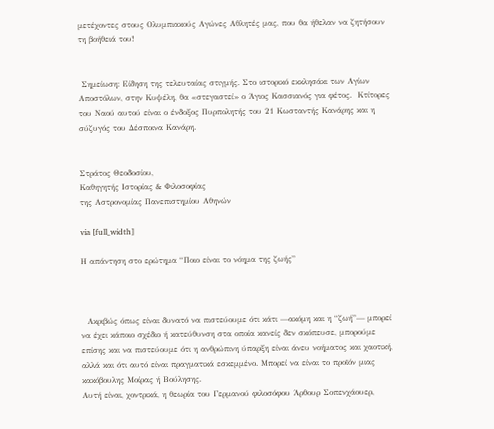μετέχοντες στους Ολυμπιακούς Αγώνες Αθλητές μας, που θα ήθελαν να ζητήσουν τη βοήθειά του!


 Σημείωση: Είδηση της τελευταίας στιγμής. Στο ιστορικό εκκλησάκι των Αγίων Αποστόλων, στην Κυψέλη, θα «στεγαστεί» ο Άγιος Κασσιανός για φέτος.  Κτίτορες του Ναού αυτού είναι ο ένδοξος Πυρπολητής του 21 Κωσταντής Κανάρης και η σύζυγός του Δέσποινα Κανάρη.


Στράτος Θεοδοσίου,
Καθηγητής Ιστορίας & Φιλοσοφίας
της Αστρονομίας Πανεπιστημίου Αθηνών

via [full_width]

Η απάντηση στο ερώτημα “Ποιο είναι το νόημα της ζωής”



  Ακριβώς όπως είναι δυνατό να πιστεύουμε ότι κάτι —ακόμη και η “ζωή”— μπορεί να έχει κάποιο σχέδιο ή κατεύθυνση στα οποία κανείς δεν σκόπευσε, μπορούμε επίσης και να πιστεύουμε ότι η ανθρώπινη ύπαρξη είναι άνευ νοήματος και χαοτική, αλλά και ότι αυτό είναι πραγματικά εσκεμμένο. Μπορεί να είναι το προϊόν μιας κακόβουλης Μοίρας ή Βούλησης.
Αυτή είναι, χοντρικά, η θεωρία του Γερμανού φιλοσόφου Άρθουρ Σοπενχάουερ,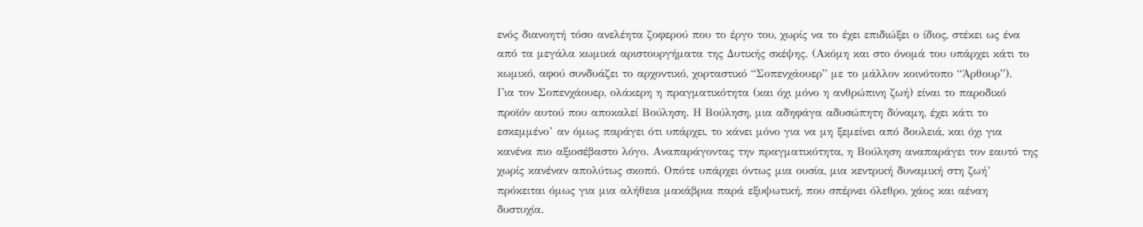ενός διανοητή τόσο ανελέητα ζοφερού που το έργο του, χωρίς να το έχει επιδιώξει ο ίδιος, στέκει ως ένα από τα μεγάλα κωμικά αριστουργήματα της Δυτικής σκέψης. (Ακόμη και στο όνομά του υπάρχει κάτι το κωμικό, αφού συνδυάζει το αρχοντικό, χορταστικό “Σοπενχάουερ” με το μάλλον κοινότοπο “Άρθουρ”).
Για τον Σοπενχάουερ, ολάκερη η πραγματικότητα (και όχι μόνο η ανθρώπινη ζωή) είναι το παροδικό προϊόν αυτού που αποκαλεί Βούληση. Η Βούληση, μια αδηφάγα αδυσώπητη δύναμη, έχει κάτι το εσκεμμένο’ αν όμως παράγει ότι υπάρχει, το κάνει μόνο για να μη ξεμείνει από δουλειά, και όχι για κανένα πιο αξιοσέβαστο λόγο. Αναπαράγοντας την πραγματικότητα, η Βούληση αναπαράγει τον εαυτό της χωρίς κανέναν απολύτως σκοπό. Οπότε υπάρχει όντως μια ουσία, μια κεντρική δυναμική στη ζωή’ πρόκειται όμως για μια αλήθεια μακάβρια παρά εξυψωτική, που σπέρνει όλεθρο, χάος και αέναη δυστυχία.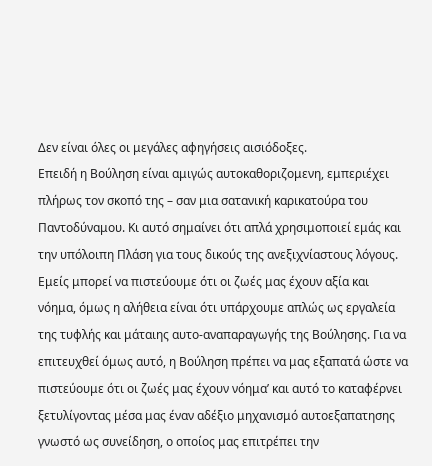Δεν είναι όλες οι μεγάλες αφηγήσεις αισιόδοξες.
Επειδή η Βούληση είναι αμιγώς αυτοκαθοριζομενη, εμπεριέχει πλήρως τον σκοπό της – σαν μια σατανική καρικατούρα του Παντοδύναμου. Κι αυτό σημαίνει ότι απλά χρησιμοποιεί εμάς και την υπόλοιπη Πλάση για τους δικούς της ανεξιχνίαστους λόγους. Εμείς μπορεί να πιστεύουμε ότι οι ζωές μας έχουν αξία και νόημα, όμως η αλήθεια είναι ότι υπάρχουμε απλώς ως εργαλεία της τυφλής και μάταιης αυτο-αναπαραγωγής της Βούλησης. Για να επιτευχθεί όμως αυτό, η Βούληση πρέπει να μας εξαπατά ώστε να πιστεύουμε ότι οι ζωές μας έχουν νόημα’ και αυτό το καταφέρνει ξετυλίγοντας μέσα μας έναν αδέξιο μηχανισμό αυτοεξαπατησης γνωστό ως συνείδηση, ο οποίος μας επιτρέπει την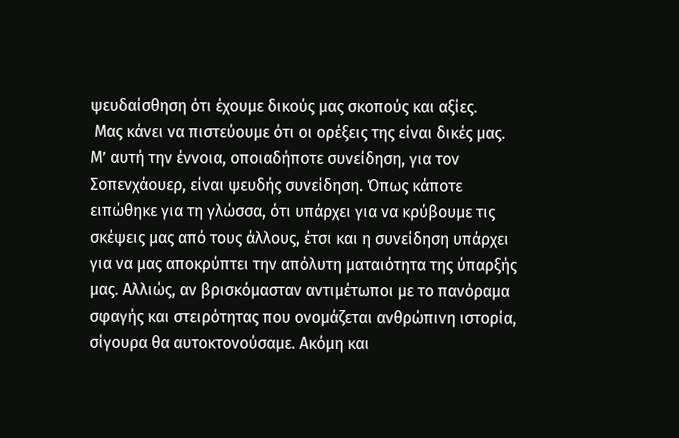ψευδαίσθηση ότι έχουμε δικούς μας σκοπούς και αξίες.
 Μας κάνει να πιστεύουμε ότι οι ορέξεις της είναι δικές μας.
Μ’ αυτή την έννοια, οποιαδήποτε συνείδηση, για τον Σοπενχάουερ, είναι ψευδής συνείδηση. Όπως κάποτε ειπώθηκε για τη γλώσσα, ότι υπάρχει για να κρύβουμε τις σκέψεις μας από τους άλλους, έτσι και η συνείδηση υπάρχει για να μας αποκρύπτει την απόλυτη ματαιότητα της ύπαρξής μας. Αλλιώς, αν βρισκόμασταν αντιμέτωποι με το πανόραμα σφαγής και στειρότητας που ονομάζεται ανθρώπινη ιστορία, σίγουρα θα αυτοκτονούσαμε. Ακόμη και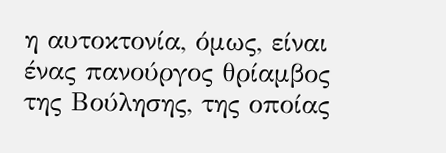η αυτοκτονία, όμως, είναι ένας πανούργος θρίαμβος της Βούλησης, της οποίας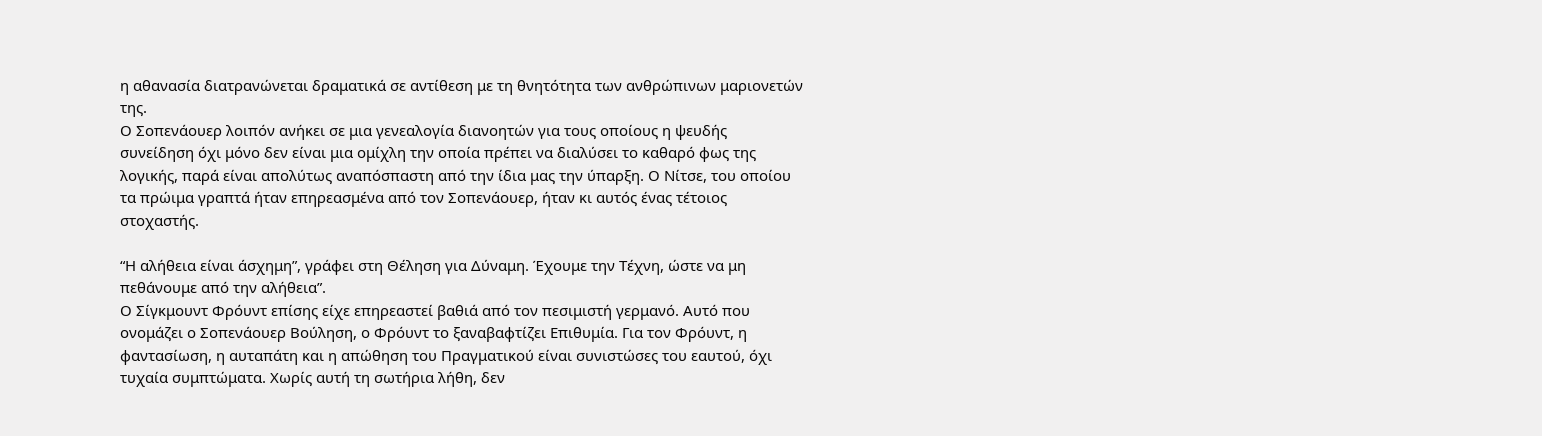η αθανασία διατρανώνεται δραματικά σε αντίθεση με τη θνητότητα των ανθρώπινων μαριονετών της.
Ο Σοπενάουερ λοιπόν ανήκει σε μια γενεαλογία διανοητών για τους οποίους η ψευδής συνείδηση όχι μόνο δεν είναι μια ομίχλη την οποία πρέπει να διαλύσει το καθαρό φως της λογικής, παρά είναι απολύτως αναπόσπαστη από την ίδια μας την ύπαρξη. Ο Νίτσε, του οποίου τα πρώιμα γραπτά ήταν επηρεασμένα από τον Σοπενάουερ, ήταν κι αυτός ένας τέτοιος στοχαστής.

“Η αλήθεια είναι άσχημη”, γράφει στη Θέληση για Δύναμη. Έχουμε την Τέχνη, ώστε να μη πεθάνουμε από την αλήθεια”.
Ο Σίγκμουντ Φρόυντ επίσης είχε επηρεαστεί βαθιά από τον πεσιμιστή γερμανό. Αυτό που ονομάζει ο Σοπενάουερ Βούληση, ο Φρόυντ το ξαναβαφτίζει Επιθυμία. Για τον Φρόυντ, η φαντασίωση, η αυταπάτη και η απώθηση του Πραγματικού είναι συνιστώσες του εαυτού, όχι τυχαία συμπτώματα. Χωρίς αυτή τη σωτήρια λήθη, δεν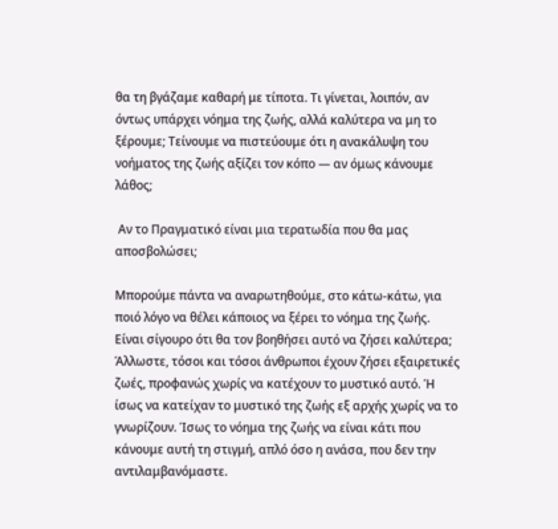θα τη βγάζαμε καθαρή με τίποτα. Τι γίνεται, λοιπόν, αν όντως υπάρχει νόημα της ζωής, αλλά καλύτερα να μη το ξέρουμε; Τείνουμε να πιστεύουμε ότι η ανακάλυψη του νοήματος της ζωής αξίζει τον κόπο — αν όμως κάνουμε λάθος;

 Αν το Πραγματικό είναι μια τερατωδία που θα μας αποσβολώσει;

Μπορούμε πάντα να αναρωτηθούμε, στο κάτω-κάτω, για ποιό λόγο να θέλει κάποιος να ξέρει το νόημα της ζωής. Είναι σίγουρο ότι θα τον βοηθήσει αυτό να ζήσει καλύτερα; Άλλωστε, τόσοι και τόσοι άνθρωποι έχουν ζήσει εξαιρετικές ζωές, προφανώς χωρίς να κατέχουν το μυστικό αυτό. Ή ίσως να κατείχαν το μυστικό της ζωής εξ αρχής χωρίς να το γνωρίζουν. Ίσως το νόημα της ζωής να είναι κάτι που κάνουμε αυτή τη στιγμή, απλό όσο η ανάσα, που δεν την αντιλαμβανόμαστε.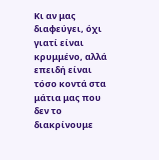Κι αν μας διαφεύγει, όχι γιατί είναι κρυμμένο, αλλά επειδή είναι τόσο κοντά στα μάτια μας που δεν το διακρίνουμε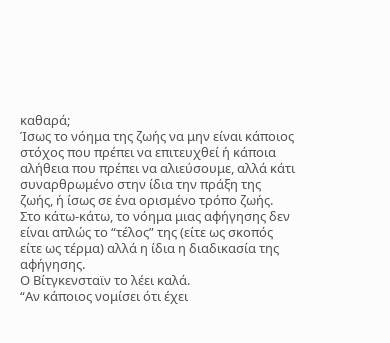καθαρά;
Ίσως το νόημα της ζωής να μην είναι κάποιος στόχος που πρέπει να επιτευχθεί ή κάποια αλήθεια που πρέπει να αλιεύσουμε, αλλά κάτι συναρθρωμένο στην ίδια την πράξη της ζωής, ή ίσως σε ένα ορισμένο τρόπο ζωής. Στο κάτω-κάτω, το νόημα μιας αφήγησης δεν είναι απλώς το “τέλος” της (είτε ως σκοπός είτε ως τέρμα) αλλά η ίδια η διαδικασία της αφήγησης.
Ο Βίτγκενσταϊν το λέει καλά.
“Αν κάποιος νομίσει ότι έχει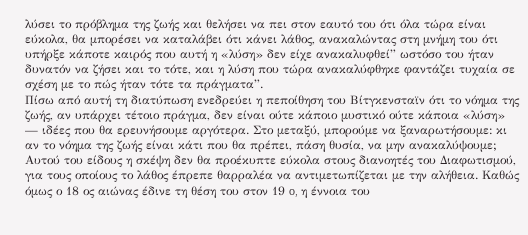λύσει το πρόβλημα της ζωής και θελήσει να πει στον εαυτό του ότι όλα τώρα είναι εύκολα, θα μπορέσει να καταλάβει ότι κάνει λάθος, ανακαλώντας στη μνήμη του ότι υπήρξε κάποτε καιρός που αυτή η «λύση» δεν είχε ανακαλυφθεί” ωστόσο του ήταν δυνατόν να ζήσει και το τότε, και η λύση που τώρα ανακαλύφθηκε φαντάζει τυχαία σε σχέση με το πώς ήταν τότε τα πράγματα”.
Πίσω από αυτή τη διατύπωση ενεδρεύει η πεποίθηση του Βίτγκενσταϊν ότι το νόημα της ζωής, αν υπάρχει τέτοιο πράγμα, δεν είναι ούτε κάποιο μυστικό ούτε κάποια «λύση» — ιδέες που θα ερευνήσουμε αργότερα. Στο μεταξύ, μπορούμε να ξαναρωτήσουμε: κι αν το νόημα της ζωής είναι κάτι που θα πρέπει, πάση θυσία, να μην ανακαλύψουμε;
Αυτού του είδους η σκέψη δεν θα προέκυπτε εύκολα στους διανοητές του Διαφωτισμού, για τους οποίους το λάθος έπρεπε θαρραλέα να αντιμετωπίζεται με την αλήθεια. Καθώς όμως ο 18 ος αιώνας έδινε τη θέση του στον 19 o, η έννοια του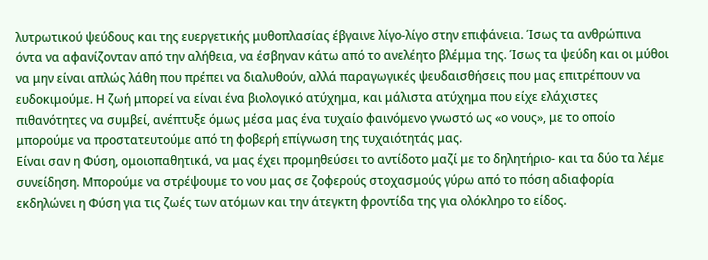λυτρωτικού ψεύδους και της ευεργετικής μυθοπλασίας έβγαινε λίγο-λίγο στην επιφάνεια. Ίσως τα ανθρώπινα όντα να αφανίζονταν από την αλήθεια, να έσβηναν κάτω από το ανελέητο βλέμμα της. Ίσως τα ψεύδη και οι μύθοι να μην είναι απλώς λάθη που πρέπει να διαλυθούν, αλλά παραγωγικές ψευδαισθήσεις που μας επιτρέπουν να ευδοκιμούμε. Η ζωή μπορεί να είναι ένα βιολογικό ατύχημα, και μάλιστα ατύχημα που είχε ελάχιστες πιθανότητες να συμβεί, ανέπτυξε όμως μέσα μας ένα τυχαίο φαινόμενο γνωστό ως «ο νους», με το οποίο μπορούμε να προστατευτούμε από τη φοβερή επίγνωση της τυχαιότητάς μας.
Είναι σαν η Φύση, ομοιοπαθητικά, να μας έχει προμηθεύσει το αντίδοτο μαζί με το δηλητήριο- και τα δύο τα λέμε συνείδηση. Μπορούμε να στρέψουμε το νου μας σε ζοφερούς στοχασμούς γύρω από το πόση αδιαφορία εκδηλώνει η Φύση για τις ζωές των ατόμων και την άτεγκτη φροντίδα της για ολόκληρο το είδος.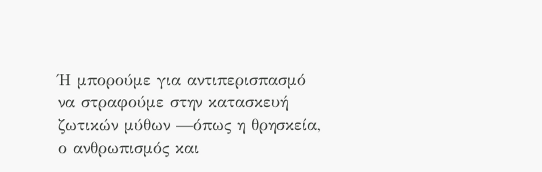Ή μπορούμε για αντιπερισπασμό να στραφούμε στην κατασκευή ζωτικών μύθων —όπως η θρησκεία, ο ανθρωπισμός και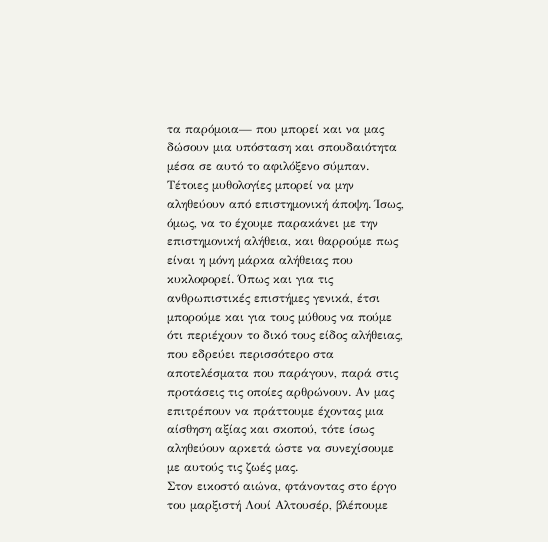τα παρόμοια— που μπορεί και να μας δώσουν μια υπόσταση και σπουδαιότητα μέσα σε αυτό το αφιλόξενο σύμπαν.
Τέτοιες μυθολογίες μπορεί να μην αληθεύουν από επιστημονική άποψη. Ίσως, όμως, να το έχουμε παρακάνει με την επιστημονική αλήθεια, και θαρρούμε πως είναι η μόνη μάρκα αλήθειας που κυκλοφορεί. Όπως και για τις ανθρωπιστικές επιστήμες γενικά, έτσι μπορούμε και για τους μύθους να πούμε ότι περιέχουν το δικό τους είδος αλήθειας, που εδρεύει περισσότερο στα αποτελέσματα που παράγουν, παρά στις προτάσεις τις οποίες αρθρώνουν. Αν μας επιτρέπουν να πράττουμε έχοντας μια αίσθηση αξίας και σκοπού, τότε ίσως αληθεύουν αρκετά ώστε να συνεχίσουμε με αυτούς τις ζωές μας.
Στον εικοστό αιώνα, φτάνοντας στο έργο του μαρξιστή Λουί Αλτουσέρ, βλέπουμε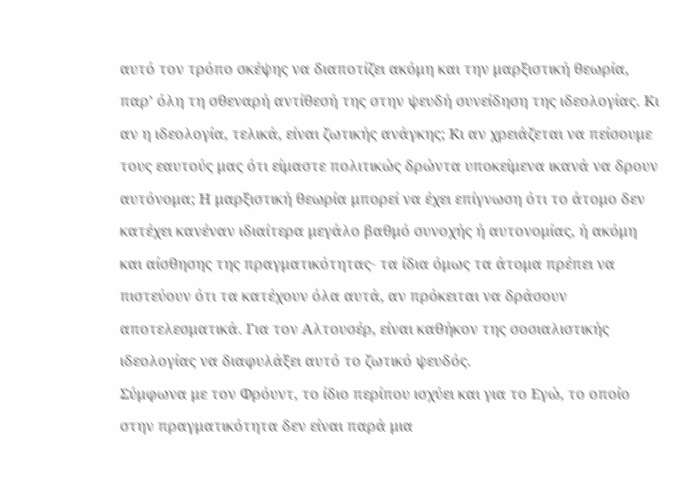αυτό τον τρόπο σκέψης να διαποτίζει ακόμη και την μαρξιστική θεωρία, παρ’ όλη τη σθεναρή αντίθεσή της στην ψευδή συνείδηση της ιδεολογίας. Κι αν η ιδεολογία, τελικά, είναι ζωτικής ανάγκης; Κι αν χρειάζεται να πείσουμε τους εαυτούς μας ότι είμαστε πολιτικώς δρώντα υποκείμενα ικανά να δρουν αυτόνομα; Η μαρξιστική θεωρία μπορεί να έχει επίγνωση ότι το άτομο δεν κατέχει κανέναν ιδιαίτερα μεγάλο βαθμό συνοχής ή αυτονομίας, ή ακόμη και αίσθησης της πραγματικότητας- τα ίδια όμως τα άτομα πρέπει να πιστεύουν ότι τα κατέχουν όλα αυτά, αν πρόκειται να δράσουν αποτελεσματικά. Για τον Αλτουσέρ, είναι καθήκον της σοσιαλιστικής ιδεολογίας να διαφυλάξει αυτό το ζωτικό ψευδός.
Σύμφωνα με τον Φρόυντ, το ίδιο περίπου ισχύει και για το Εγώ, το οποίο στην πραγματικότητα δεν είναι παρά μια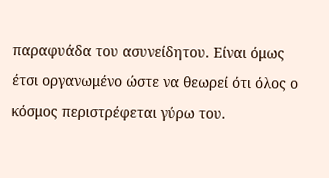παραφυάδα του ασυνείδητου. Είναι όμως έτσι οργανωμένο ώστε να θεωρεί ότι όλος ο κόσμος περιστρέφεται γύρω του.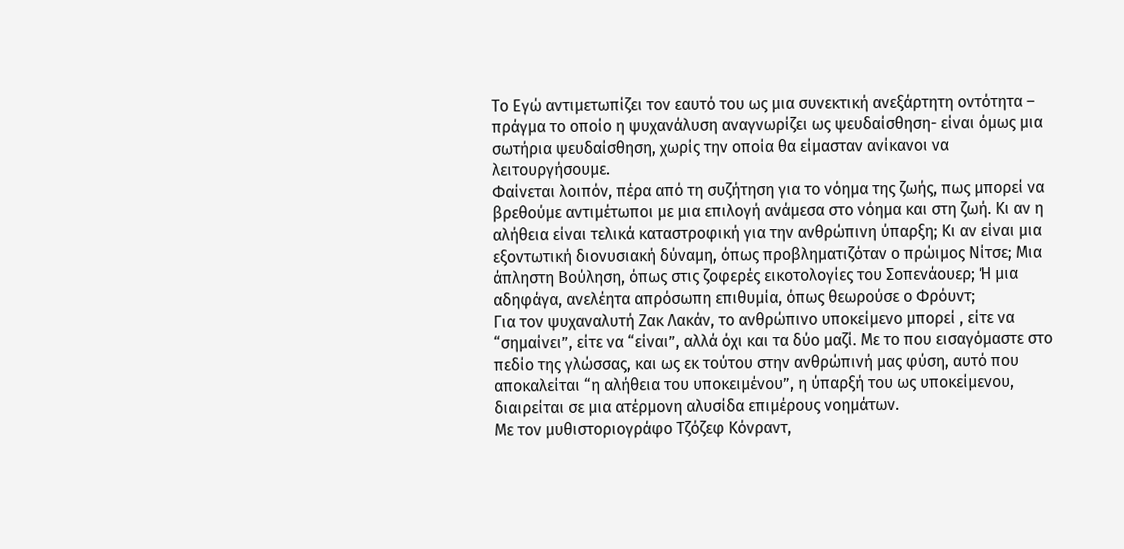Το Εγώ αντιμετωπίζει τον εαυτό του ως μια συνεκτική ανεξάρτητη οντότητα – πράγμα το οποίο η ψυχανάλυση αναγνωρίζει ως ψευδαίσθηση- είναι όμως μια σωτήρια ψευδαίσθηση, χωρίς την οποία θα είμασταν ανίκανοι να λειτουργήσουμε.
Φαίνεται λοιπόν, πέρα από τη συζήτηση για το νόημα της ζωής, πως μπορεί να βρεθούμε αντιμέτωποι με μια επιλογή ανάμεσα στο νόημα και στη ζωή. Κι αν η αλήθεια είναι τελικά καταστροφική για την ανθρώπινη ύπαρξη; Κι αν είναι μια εξοντωτική διονυσιακή δύναμη, όπως προβληματιζόταν ο πρώιμος Νίτσε; Μια άπληστη Βούληση, όπως στις ζοφερές εικοτολογίες του Σοπενάουερ; Ή μια αδηφάγα, ανελέητα απρόσωπη επιθυμία, όπως θεωρούσε ο Φρόυντ;
Για τον ψυχαναλυτή Ζακ Λακάν, το ανθρώπινο υποκείμενο μπορεί , είτε να “σημαίνει”, είτε να “είναι”, αλλά όχι και τα δύο μαζί. Με το που εισαγόμαστε στο πεδίο της γλώσσας, και ως εκ τούτου στην ανθρώπινή μας φύση, αυτό που αποκαλείται “η αλήθεια του υποκειμένου”, η ύπαρξή του ως υποκείμενου, διαιρείται σε μια ατέρμονη αλυσίδα επιμέρους νοημάτων.
Με τον μυθιστοριογράφο Τζόζεφ Κόνραντ,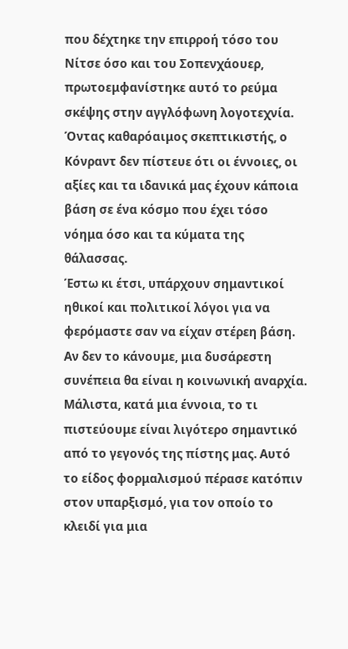που δέχτηκε την επιρροή τόσο του Νίτσε όσο και του Σοπενχάουερ, πρωτοεμφανίστηκε αυτό το ρεύμα σκέψης στην αγγλόφωνη λογοτεχνία. Όντας καθαρόαιμος σκεπτικιστής, ο Κόνραντ δεν πίστευε ότι οι έννοιες, οι αξίες και τα ιδανικά μας έχουν κάποια βάση σε ένα κόσμο που έχει τόσο νόημα όσο και τα κύματα της θάλασσας.
Έστω κι έτσι, υπάρχουν σημαντικοί ηθικοί και πολιτικοί λόγοι για να φερόμαστε σαν να είχαν στέρεη βάση. Αν δεν το κάνουμε, μια δυσάρεστη συνέπεια θα είναι η κοινωνική αναρχία. Μάλιστα, κατά μια έννοια, το τι πιστεύουμε είναι λιγότερο σημαντικό από το γεγονός της πίστης μας. Αυτό το είδος φορμαλισμού πέρασε κατόπιν στον υπαρξισμό, για τον οποίο το κλειδί για μια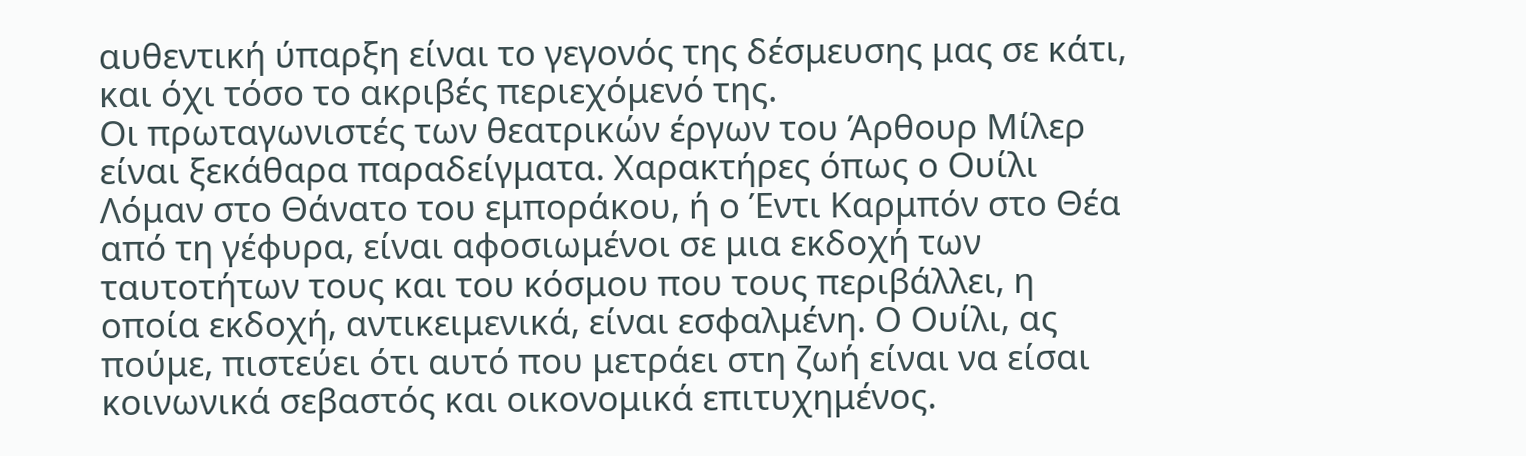αυθεντική ύπαρξη είναι το γεγονός της δέσμευσης μας σε κάτι, και όχι τόσο το ακριβές περιεχόμενό της.
Οι πρωταγωνιστές των θεατρικών έργων του Άρθουρ Μίλερ είναι ξεκάθαρα παραδείγματα. Χαρακτήρες όπως ο Ουίλι Λόμαν στο Θάνατο του εμποράκου, ή ο Έντι Καρμπόν στο Θέα από τη γέφυρα, είναι αφοσιωμένοι σε μια εκδοχή των ταυτοτήτων τους και του κόσμου που τους περιβάλλει, η οποία εκδοχή, αντικειμενικά, είναι εσφαλμένη. Ο Ουίλι, ας πούμε, πιστεύει ότι αυτό που μετράει στη ζωή είναι να είσαι κοινωνικά σεβαστός και οικονομικά επιτυχημένος.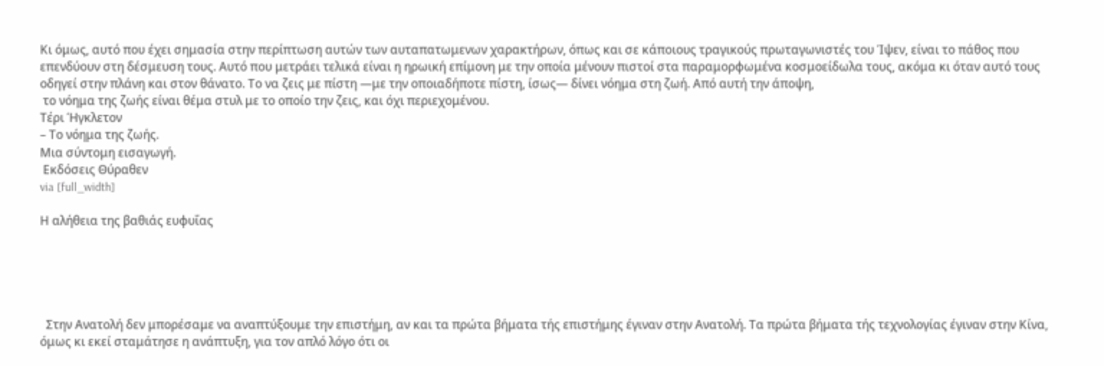Κι όμως, αυτό που έχει σημασία στην περίπτωση αυτών των αυταπατωμενων χαρακτήρων, όπως και σε κάποιους τραγικούς πρωταγωνιστές του Ίψεν, είναι το πάθος που επενδύουν στη δέσμευση τους. Αυτό που μετράει τελικά είναι η ηρωική επίμονη με την οποία μένουν πιστοί στα παραμορφωμένα κοσμοείδωλα τους, ακόμα κι όταν αυτό τους οδηγεί στην πλάνη και στον θάνατο. Το να ζεις με πίστη —με την οποιαδήποτε πίστη, ίσως— δίνει νόημα στη ζωή. Από αυτή την άποψη,
 το νόημα της ζωής είναι θέμα στυλ με το οποίο την ζεις, και όχι περιεχομένου.
Τέρι Ήγκλετον
– Το νόημα της ζωής.
Μια σύντομη εισαγωγή.
 Εκδόσεις Θύραθεν
via [full_width]

Η αλήθεια της βαθιάς ευφυΐας





  Στην Ανατολή δεν μπορέσαμε να αναπτύξουμε την επιστήμη, αν και τα πρώτα βήματα τής επιστήμης έγιναν στην Ανατολή. Τα πρώτα βήματα τής τεχνολογίας έγιναν στην Κίνα, όμως κι εκεί σταμάτησε η ανάπτυξη, για τον απλό λόγο ότι οι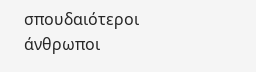σπουδαιότεροι άνθρωποι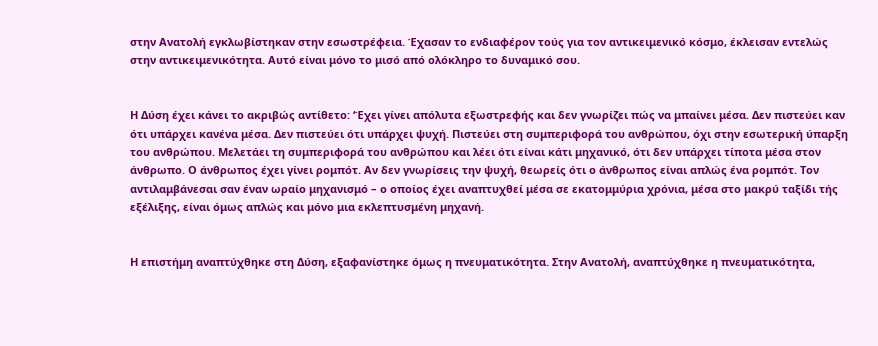στην Ανατολή εγκλωβίστηκαν στην εσωστρέφεια. Έχασαν το ενδιαφέρον τούς για τον αντικειμενικό κόσμο, έκλεισαν εντελώς στην αντικειμενικότητα. Αυτό είναι μόνο το μισό από ολόκληρο το δυναμικό σου.


Η Δύση έχει κάνει το ακριβώς αντίθετο: ‘Έχει γίνει απόλυτα εξωστρεφής και δεν γνωρίζει πώς να μπαίνει μέσα. Δεν πιστεύει καν ότι υπάρχει κανένα μέσα. Δεν πιστεύει ότι υπάρχει ψυχή. Πιστεύει στη συμπεριφορά του ανθρώπου, όχι στην εσωτερική ύπαρξη του ανθρώπου. Μελετάει τη συμπεριφορά του ανθρώπου και λέει ότι είναι κάτι μηχανικό, ότι δεν υπάρχει τίποτα μέσα στον άνθρωπο. Ο άνθρωπος έχει γίνει ρομπότ. Αν δεν γνωρίσεις την ψυχή, θεωρείς ότι ο άνθρωπος είναι απλώς ένα ρομπότ. Τον αντιλαμβάνεσαι σαν έναν ωραίο μηχανισμό – ο οποίος έχει αναπτυχθεί μέσα σε εκατομμύρια χρόνια, μέσα στο μακρύ ταξίδι τής εξέλιξης, είναι όμως απλώς και μόνο μια εκλεπτυσμένη μηχανή.


Η επιστήμη αναπτύχθηκε στη Δύση, εξαφανίστηκε όμως η πνευματικότητα. Στην Ανατολή, αναπτύχθηκε η πνευματικότητα,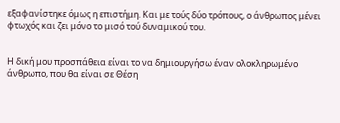εξαφανίστηκε όμως η επιστήμη. Και με τούς δύο τρόπους, ο άνθρωπος μένει φτωχός και ζει μόνο το μισό τού δυναμικού του.


Η δική μου προσπάθεια είναι το να δημιουργήσω έναν ολοκληρωμένο άνθρωπο, που θα είναι σε Θέση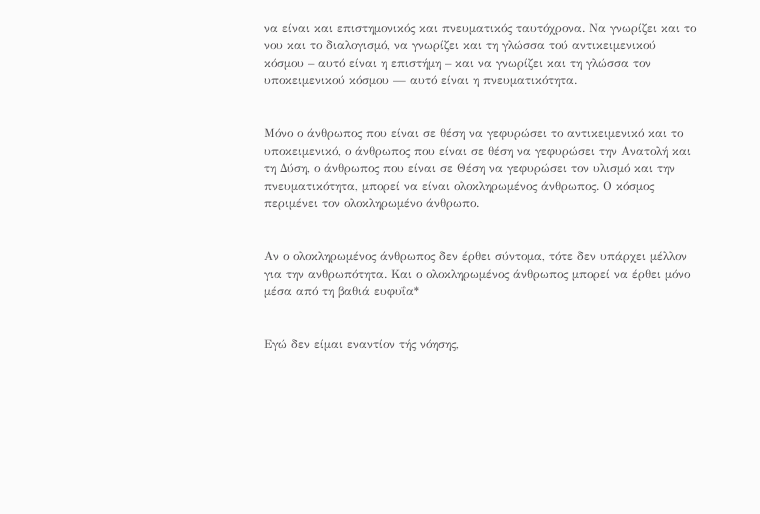να είναι και επιστημονικός και πνευματικός ταυτόχρονα. Να γνωρίζει και το νου και το διαλογισμό, να γνωρίζει και τη γλώσσα τού αντικειμενικού κόσμου – αυτό είναι η επιστήμη – και να γνωρίζει και τη γλώσσα τον υποκειμενικού κόσμου — αυτό είναι η πνευματικότητα.


Μόνο ο άνθρωπος που είναι σε θέση να γεφυρώσει το αντικειμενικό και το υποκειμενικό, ο άνθρωπος που είναι σε θέση να γεφυρώσει την Ανατολή και τη Δύση, ο άνθρωπος που είναι σε Θέση να γεφυρώσει τον υλισμό και την πνευματικότητα, μπορεί να είναι ολοκληρωμένος άνθρωπος. Ο κόσμος περιμένει τον ολοκληρωμένο άνθρωπο.


Αν ο ολοκληρωμένος άνθρωπος δεν έρθει σύντομα, τότε δεν υπάρχει μέλλον για την ανθρωπότητα. Και ο ολοκληρωμένος άνθρωπος μπορεί να έρθει μόνο μέσα από τη βαθιά ευφυΐα*


Εγώ δεν είμαι εναντίον τής νόησης,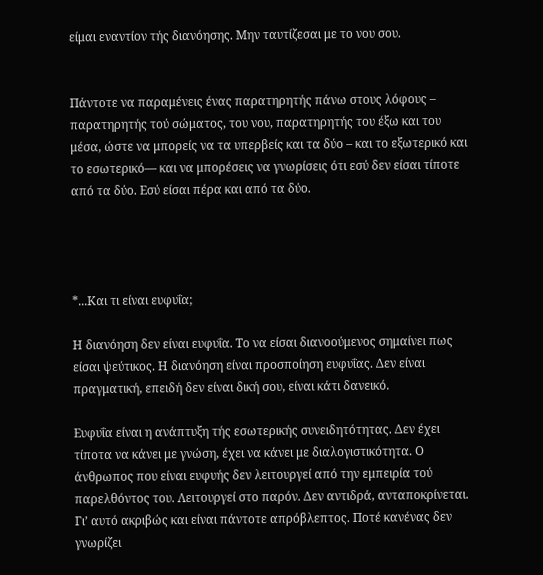είμαι εναντίον τής διανόησης. Μην ταυτίζεσαι με το νου σου.


Πάντοτε να παραμένεις ένας παρατηρητής πάνω στους λόφους – παρατηρητής τού σώματος, του νου, παρατηρητής του έξω και του μέσα, ώστε να μπορείς να τα υπερβείς και τα δύο – και το εξωτερικό και το εσωτερικό— και να μπορέσεις να γνωρίσεις ότι εσύ δεν είσαι τίποτε από τα δύο. Εσύ είσαι πέρα και από τα δύο.




*...Και τι είναι ευφυΐα;

Η διανόηση δεν είναι ευφυΐα. Το να είσαι διανοούμενος σημαίνει πως είσαι ψεύτικος. Η διανόηση είναι προσποίηση ευφυΐας. Δεν είναι πραγματική, επειδή δεν είναι δική σου, είναι κάτι δανεικό.

Ευφυΐα είναι η ανάπτυξη τής εσωτερικής συνειδητότητας. Δεν έχει τίποτα να κάνει με γνώση, έχει να κάνει με διαλογιστικότητα. Ο άνθρωπος που είναι ευφυής δεν λειτουργεί από την εμπειρία τού παρελθόντος του. Λειτουργεί στο παρόν. Δεν αντιδρά, ανταποκρίνεται. Γι’ αυτό ακριβώς και είναι πάντοτε απρόβλεπτος. Ποτέ κανένας δεν γνωρίζει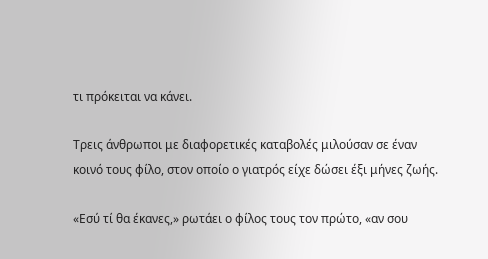τι πρόκειται να κάνει.

Τρεις άνθρωποι με διαφορετικές καταβολές μιλούσαν σε έναν κοινό τους φίλο, στον οποίο ο γιατρός είχε δώσει έξι μήνες ζωής.

«Εσύ τί θα έκανες,» ρωτάει ο φίλος τους τον πρώτο, «αν σου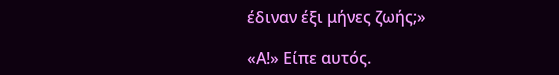έδιναν έξι μήνες ζωής;»

«Α!» Είπε αυτός.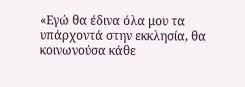«Εγώ θα έδινα όλα μου τα υπάρχοντά στην εκκλησία, θα κοινωνούσα κάθε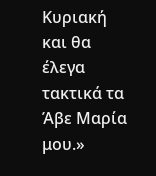Κυριακή και θα έλεγα τακτικά τα Άβε Μαρία μου.»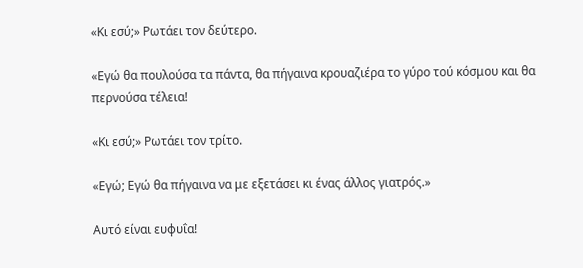«Κι εσύ;» Ρωτάει τον δεύτερο.

«Εγώ θα πουλούσα τα πάντα, θα πήγαινα κρουαζιέρα το γύρο τού κόσμου και θα περνούσα τέλεια!

«Κι εσύ;» Ρωτάει τον τρίτο.

«Εγώ; Εγώ θα πήγαινα να με εξετάσει κι ένας άλλος γιατρός.»

Αυτό είναι ευφυΐα!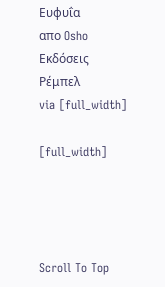Ευφυΐα
απο Osho
Εκδόσεις Ρέμπελ
via [full_width]

[full_width]




Scroll To Top